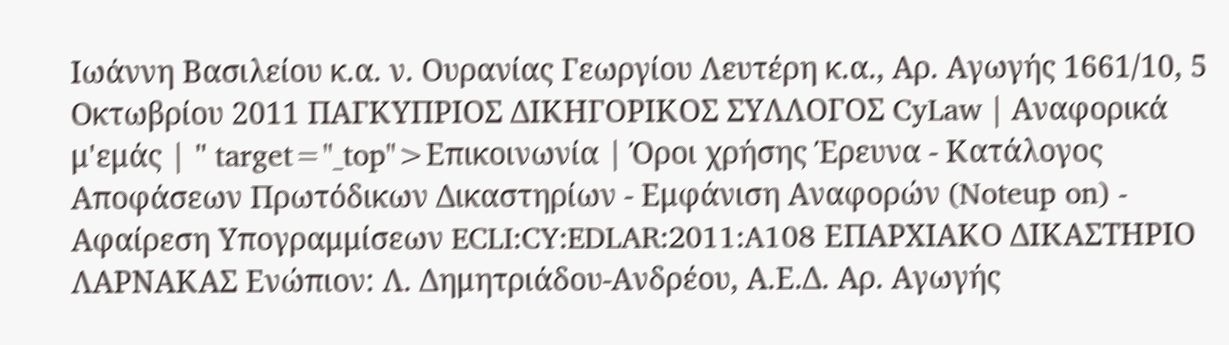Ιωάννη Βασιλείου κ.α. ν. Ουρανίας Γεωργίου Λευτέρη κ.α., Αρ. Αγωγής 1661/10, 5 Οκτωβρίου 2011 ΠΑΓΚΥΠΡΙΟΣ ΔΙΚΗΓΟΡΙΚΟΣ ΣΥΛΛΟΓΟΣ CyLaw | Αναφορικά μ'εμάς | " target="_top">Επικοινωνία | Όροι χρήσης Έρευνα - Κατάλογος Αποφάσεων Πρωτόδικων Δικαστηρίων - Εμφάνιση Αναφορών (Noteup on) - Αφαίρεση Υπογραμμίσεων ECLI:CY:EDLAR:2011:A108 ΕΠΑΡΧΙΑΚΟ ΔΙΚΑΣΤΗΡΙΟ ΛΑΡΝΑΚΑΣ Ενώπιον: Λ. Δημητριάδου-Ανδρέου, Α.Ε.Δ. Αρ. Αγωγής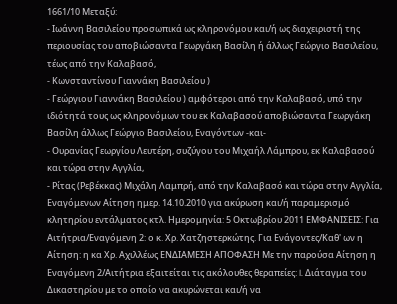1661/10 Μεταξύ:
- Ιωάννη Βασιλείου προσωπικά ως κληρονόμου και/ή ως διαχειριστή της περιουσίας του αποβιώσαντα Γεωργάκη Βασίλη ή άλλως Γεώργιο Βασιλείου, τέως από την Καλαβασό,
- Κωνσταντίνου Γιαννάκη Βασιλείου )
- Γεώργιου Γιαννάκη Βασιλείου ) αμφότεροι από την Καλαβασό, υπό την ιδιότητά τους ως κληρονόμων του εκ Καλαβασού αποβιώσαντα Γεωργάκη Βασίλη άλλως Γεώργιο Βασιλείου, Εναγόντων -και-
- Ουρανίας Γεωργίου Λευτέρη, συζύγου του Μιχαήλ Λάμπρου, εκ Καλαβασού και τώρα στην Αγγλία,
- Ρίτας (Ρεβέκκας) Μιχάλη Λαμπρή, από την Καλαβασό και τώρα στην Αγγλία, Εναγόμενων Αίτηση ημερ. 14.10.2010 για ακύρωση και/ή παραμερισμό κλητηρίου εντάλματος κτλ. Ημερομηνία: 5 Οκτωβρίου 2011 ΕΜΦΑΝΙΣΕΙΣ: Για Αιτήτρια/Εναγόμενη 2: ο κ. Χρ. Χατζηστερκώτης. Για Ενάγοντες/Καθ' ων η Αίτηση: η κα Χρ. Αχιλλέως ΕΝΔΙΑΜΕΣΗ ΑΠΟΦΑΣΗ Με την παρούσα Αίτηση η Εναγόμενη 2/Αιτήτρια εξαιτείται τις ακόλουθες θεραπείες: I. Διάταγμα του Δικαστηρίου με το οποίο να ακυρώνεται και/ή να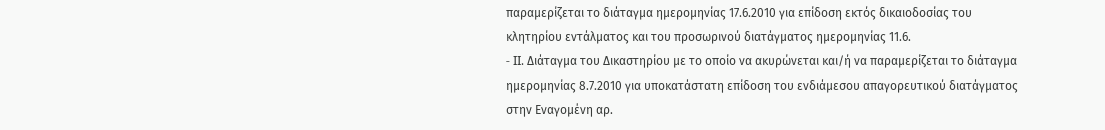παραμερίζεται το διάταγμα ημερομηνίας 17.6.2010 για επίδοση εκτός δικαιοδοσίας του κλητηρίου εντάλματος και του προσωρινού διατάγματος ημερομηνίας 11.6.
- II. Διάταγμα του Δικαστηρίου με το οποίο να ακυρώνεται και/ή να παραμερίζεται το διάταγμα ημερομηνίας 8.7.2010 για υποκατάστατη επίδοση του ενδιάμεσου απαγορευτικού διατάγματος στην Εναγομένη αρ.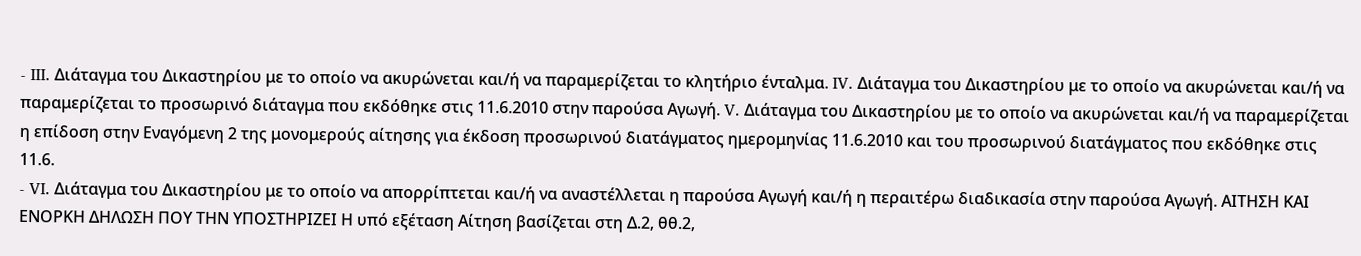- III. Διάταγμα του Δικαστηρίου με το οποίο να ακυρώνεται και/ή να παραμερίζεται το κλητήριο ένταλμα. IV. Διάταγμα του Δικαστηρίου με το οποίο να ακυρώνεται και/ή να παραμερίζεται το προσωρινό διάταγμα που εκδόθηκε στις 11.6.2010 στην παρούσα Αγωγή. V. Διάταγμα του Δικαστηρίου με το οποίο να ακυρώνεται και/ή να παραμερίζεται η επίδοση στην Εναγόμενη 2 της μονομερούς αίτησης για έκδοση προσωρινού διατάγματος ημερομηνίας 11.6.2010 και του προσωρινού διατάγματος που εκδόθηκε στις 11.6.
- VI. Διάταγμα του Δικαστηρίου με το οποίο να απορρίπτεται και/ή να αναστέλλεται η παρούσα Αγωγή και/ή η περαιτέρω διαδικασία στην παρούσα Αγωγή. ΑΙΤΗΣΗ ΚΑΙ ΕΝΟΡΚΗ ΔΗΛΩΣΗ ΠΟΥ ΤΗΝ ΥΠΟΣΤΗΡΙΖΕΙ Η υπό εξέταση Αίτηση βασίζεται στη Δ.2, θθ.2,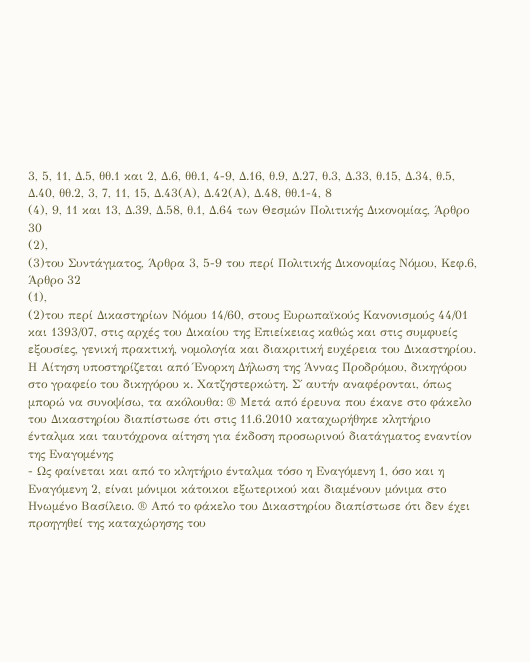3, 5, 11, Δ.5, θθ.1 και 2, Δ.6, θθ.1, 4-9, Δ.16, θ.9, Δ.27, θ.3, Δ.33, θ.15, Δ.34, θ.5, Δ.40, θθ.2, 3, 7, 11, 15, Δ.43(Α), Δ.42(Α), Δ.48, θθ.1-4, 8
(4), 9, 11 και 13, Δ.39, Δ.58, θ.1, Δ.64 των Θεσμών Πολιτικής Δικονομίας, Άρθρο 30
(2),
(3)του Συντάγματος, Άρθρα 3, 5-9 του περί Πολιτικής Δικονομίας Νόμου, Κεφ.6, Άρθρο 32
(1),
(2)του περί Δικαστηρίων Νόμου 14/60, στους Ευρωπαϊκούς Κανονισμούς 44/01 και 1393/07, στις αρχές του Δικαίου της Επιείκειας καθώς και στις συμφυείς εξουσίες, γενική πρακτική, νομολογία και διακριτική ευχέρεια του Δικαστηρίου. Η Αίτηση υποστηρίζεται από Ένορκη Δήλωση της Άννας Προδρόμου, δικηγόρου στο γραφείο του δικηγόρου κ. Χατζηστερκώτη. Σ΄ αυτήν αναφέρονται, όπως μπορώ να συνοψίσω, τα ακόλουθα: ® Μετά από έρευνα που έκανε στο φάκελο του Δικαστηρίου διαπίστωσε ότι στις 11.6.2010 καταχωρήθηκε κλητήριο ένταλμα και ταυτόχρονα αίτηση για έκδοση προσωρινού διατάγματος εναντίον της Εναγομένης
- Ως φαίνεται και από το κλητήριο ένταλμα τόσο η Εναγόμενη 1, όσο και η Εναγόμενη 2, είναι μόνιμοι κάτοικοι εξωτερικού και διαμένουν μόνιμα στο Ηνωμένο Βασίλειο. ® Από το φάκελο του Δικαστηρίου διαπίστωσε ότι δεν έχει προηγηθεί της καταχώρησης του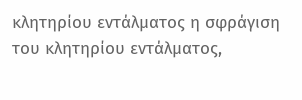κλητηρίου εντάλματος η σφράγιση του κλητηρίου εντάλματος,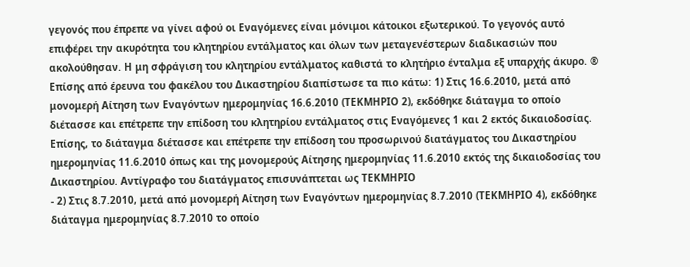γεγονός που έπρεπε να γίνει αφού οι Εναγόμενες είναι μόνιμοι κάτοικοι εξωτερικού. Το γεγονός αυτό επιφέρει την ακυρότητα του κλητηρίου εντάλματος και όλων των μεταγενέστερων διαδικασιών που ακολούθησαν. Η μη σφράγιση του κλητηρίου εντάλματος καθιστά το κλητήριο ένταλμα εξ υπαρχής άκυρο. ® Επίσης από έρευνα του φακέλου του Δικαστηρίου διαπίστωσε τα πιο κάτω: 1) Στις 16.6.2010, μετά από μονομερή Αίτηση των Εναγόντων ημερομηνίας 16.6.2010 (ΤΕΚΜΗΡΙΟ 2), εκδόθηκε διάταγμα το οποίο διέτασσε και επέτρεπε την επίδοση του κλητηρίου εντάλματος στις Εναγόμενες 1 και 2 εκτός δικαιοδοσίας. Επίσης, το διάταγμα διέτασσε και επέτρεπε την επίδοση του προσωρινού διατάγματος του Δικαστηρίου ημερομηνίας 11.6.2010 όπως και της μονομερούς Αίτησης ημερομηνίας 11.6.2010 εκτός της δικαιοδοσίας του Δικαστηρίου. Αντίγραφο του διατάγματος επισυνάπτεται ως ΤΕΚΜΗΡΙΟ
- 2) Στις 8.7.2010, μετά από μονομερή Αίτηση των Εναγόντων ημερομηνίας 8.7.2010 (ΤΕΚΜΗΡΙΟ 4), εκδόθηκε διάταγμα ημερομηνίας 8.7.2010 το οποίο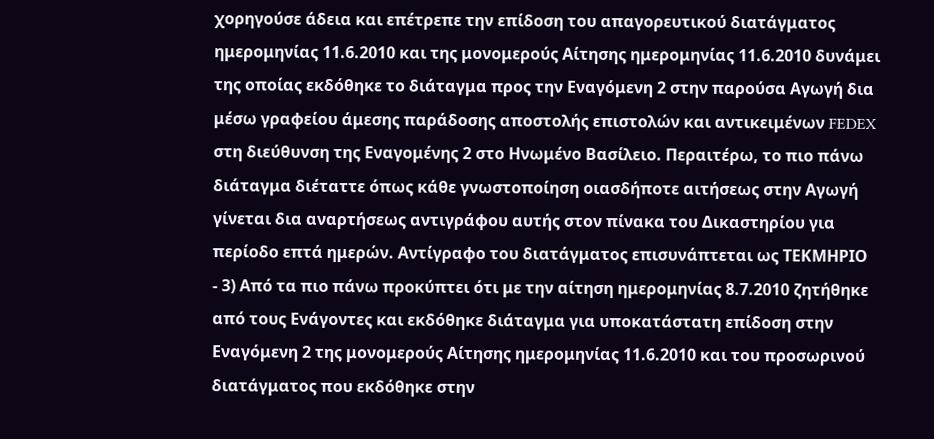χορηγούσε άδεια και επέτρεπε την επίδοση του απαγορευτικού διατάγματος ημερομηνίας 11.6.2010 και της μονομερούς Αίτησης ημερομηνίας 11.6.2010 δυνάμει της οποίας εκδόθηκε το διάταγμα προς την Εναγόμενη 2 στην παρούσα Αγωγή δια μέσω γραφείου άμεσης παράδοσης αποστολής επιστολών και αντικειμένων FEDEX στη διεύθυνση της Εναγομένης 2 στο Ηνωμένο Βασίλειο. Περαιτέρω, το πιο πάνω διάταγμα διέταττε όπως κάθε γνωστοποίηση οιασδήποτε αιτήσεως στην Αγωγή γίνεται δια αναρτήσεως αντιγράφου αυτής στον πίνακα του Δικαστηρίου για περίοδο επτά ημερών. Αντίγραφο του διατάγματος επισυνάπτεται ως ΤΕΚΜΗΡΙΟ
- 3) Από τα πιο πάνω προκύπτει ότι με την αίτηση ημερομηνίας 8.7.2010 ζητήθηκε από τους Ενάγοντες και εκδόθηκε διάταγμα για υποκατάστατη επίδοση στην Εναγόμενη 2 της μονομερούς Αίτησης ημερομηνίας 11.6.2010 και του προσωρινού διατάγματος που εκδόθηκε στην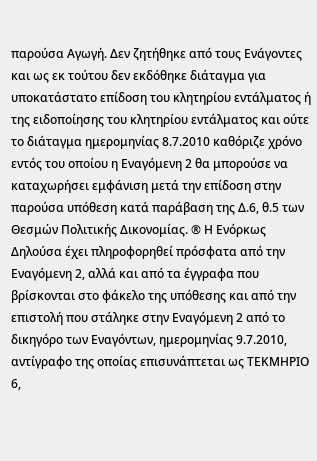παρούσα Αγωγή. Δεν ζητήθηκε από τους Ενάγοντες και ως εκ τούτου δεν εκδόθηκε διάταγμα για υποκατάστατο επίδοση του κλητηρίου εντάλματος ή της ειδοποίησης του κλητηρίου εντάλματος και ούτε το διάταγμα ημερομηνίας 8.7.2010 καθόριζε χρόνο εντός του οποίου η Εναγόμενη 2 θα μπορούσε να καταχωρήσει εμφάνιση μετά την επίδοση στην παρούσα υπόθεση κατά παράβαση της Δ.6, θ.5 των Θεσμών Πολιτικής Δικονομίας. ® Η Ενόρκως Δηλούσα έχει πληροφορηθεί πρόσφατα από την Εναγόμενη 2, αλλά και από τα έγγραφα που βρίσκονται στο φάκελο της υπόθεσης και από την επιστολή που στάληκε στην Εναγόμενη 2 από το δικηγόρο των Εναγόντων, ημερομηνίας 9.7.2010, αντίγραφο της οποίας επισυνάπτεται ως ΤΕΚΜΗΡΙΟ 6,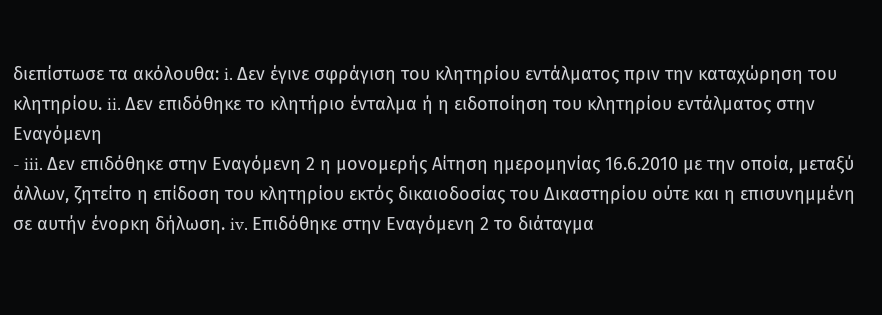διεπίστωσε τα ακόλουθα: i. Δεν έγινε σφράγιση του κλητηρίου εντάλματος πριν την καταχώρηση του κλητηρίου. ii. Δεν επιδόθηκε το κλητήριο ένταλμα ή η ειδοποίηση του κλητηρίου εντάλματος στην Εναγόμενη
- iii. Δεν επιδόθηκε στην Εναγόμενη 2 η μονομερής Αίτηση ημερομηνίας 16.6.2010 με την οποία, μεταξύ άλλων, ζητείτο η επίδοση του κλητηρίου εκτός δικαιοδοσίας του Δικαστηρίου ούτε και η επισυνημμένη σε αυτήν ένορκη δήλωση. iv. Επιδόθηκε στην Εναγόμενη 2 το διάταγμα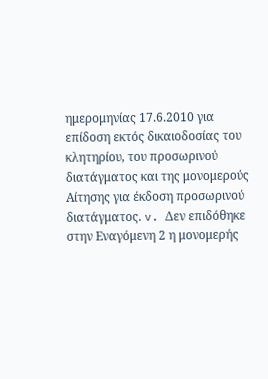ημερομηνίας 17.6.2010 για επίδοση εκτός δικαιοδοσίας του κλητηρίου, του προσωρινού διατάγματος και της μονομερούς Αίτησης για έκδοση προσωρινού διατάγματος. v. Δεν επιδόθηκε στην Εναγόμενη 2 η μονομερής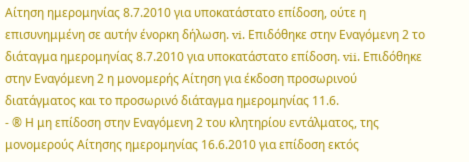Αίτηση ημερομηνίας 8.7.2010 για υποκατάστατο επίδοση, ούτε η επισυνημμένη σε αυτήν ένορκη δήλωση. vi. Επιδόθηκε στην Εναγόμενη 2 το διάταγμα ημερομηνίας 8.7.2010 για υποκατάστατο επίδοση. vii. Επιδόθηκε στην Εναγόμενη 2 η μονομερής Αίτηση για έκδοση προσωρινού διατάγματος και το προσωρινό διάταγμα ημερομηνίας 11.6.
- ® Η μη επίδοση στην Εναγόμενη 2 του κλητηρίου εντάλματος, της μονομερούς Αίτησης ημερομηνίας 16.6.2010 για επίδοση εκτός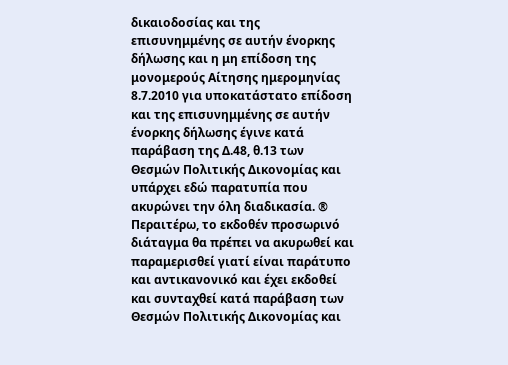δικαιοδοσίας και της επισυνημμένης σε αυτήν ένορκης δήλωσης και η μη επίδοση της μονομερούς Αίτησης ημερομηνίας 8.7.2010 για υποκατάστατο επίδοση και της επισυνημμένης σε αυτήν ένορκης δήλωσης έγινε κατά παράβαση της Δ.48, θ.13 των Θεσμών Πολιτικής Δικονομίας και υπάρχει εδώ παρατυπία που ακυρώνει την όλη διαδικασία. ® Περαιτέρω, το εκδοθέν προσωρινό διάταγμα θα πρέπει να ακυρωθεί και παραμερισθεί γιατί είναι παράτυπο και αντικανονικό και έχει εκδοθεί και συνταχθεί κατά παράβαση των Θεσμών Πολιτικής Δικονομίας και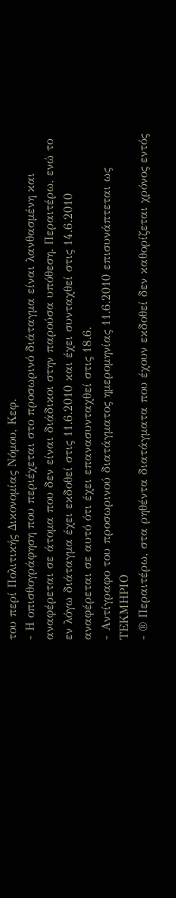του περί Πολιτικής Δικονομίας Νόμου, Κεφ.
- Η οπισθογράφηση που περιέχεται στο προσωρινό διάταγμα είναι λανθασμένη και αναφέρεται σε άτομα που δεν είναι διάδικοι στην παρούσα υπόθεση. Περαιτέρω, ενώ το εν λόγω διάταγμα έχει εκδοθεί στις 11.6.2010 και έχει συνταχθεί στις 14.6.2010 αναφέρεται σε αυτό ότι έχει επανασυνταχθεί στις 18.6.
- Αντίγραφο του προσωρινού διατάγματος ημερομηνίας 11.6.2010 επισυνάπτεται ως ΤΕΚΜΗΡΙΟ
- ® Περαιτέρω, στα ρηθέντα διατάγματα που έχουν εκδοθεί δεν καθορίζεται χρόνος εντός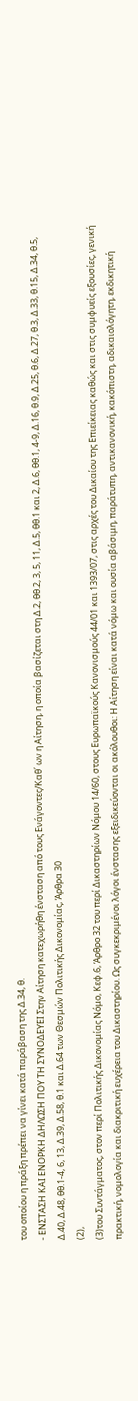του οποίου η πράξη πρέπει να γίνει κατά παράβαση της Δ.34, θ.
- ΕΝΣΤΑΣΗ ΚΑΙ ΕΝΟΡΚΗ ΔΗΛΩΣΗ ΠΟΥ ΤΗ ΣΥΝΟΔΕΥΕΙ Στην Αίτηση κατεχωρήθη ένσταση από τους Ενάγοντες/Καθ΄ ων η Αίτηση, η οποία βασίζεται στη Δ.2, θθ.2, 3, 5, 11, Δ.5, θθ.1 και 2, Δ.6, θθ.1, 4-9, Δ.16, θ.9, Δ.25, θ.6, Δ.27, θ.3, Δ.33, θ.15, Δ.34, θ.5, Δ.40, Δ.48, θθ.1-4, 6, 13, Δ.39, Δ.58, θ.1 και Δ.64 των Θεσμών Πολιτικής Δικονομίας, Άρθρα 30
(2),
(3)του Συντάγματος, στον περί Πολιτικής Δικονομίας Νόμο, Κεφ.6, Άρθρο 32 του περί Δικαστηρίων Νόμου 14/60, στους Ευρωπαϊκούς Κανονισμούς 44/01 και 1393/07, στις αρχές του Δικαίου της Επιείκειας καθώς και στις συμφυείς εξουσίες, γενική πρακτική, νομολογία και διακριτική ευχέρεια του Δικαστηρίου. Ως συγκεκριμένοι λόγοι ένστασης εξειδικεύονται οι ακόλουθοι: Η Αίτηση είναι κατά νόμω και ουσία αβάσιμη, παράτυπη, αντικανονική, κακόπιστη, αδικαιολόγητη, εκδικητική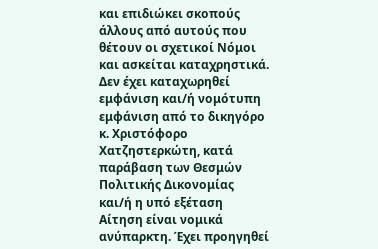και επιδιώκει σκοπούς άλλους από αυτούς που θέτουν οι σχετικοί Νόμοι και ασκείται καταχρηστικά. Δεν έχει καταχωρηθεί εμφάνιση και/ή νομότυπη εμφάνιση από το δικηγόρο κ. Χριστόφορο Χατζηστερκώτη, κατά παράβαση των Θεσμών Πολιτικής Δικονομίας και/ή η υπό εξέταση Αίτηση είναι νομικά ανύπαρκτη. Έχει προηγηθεί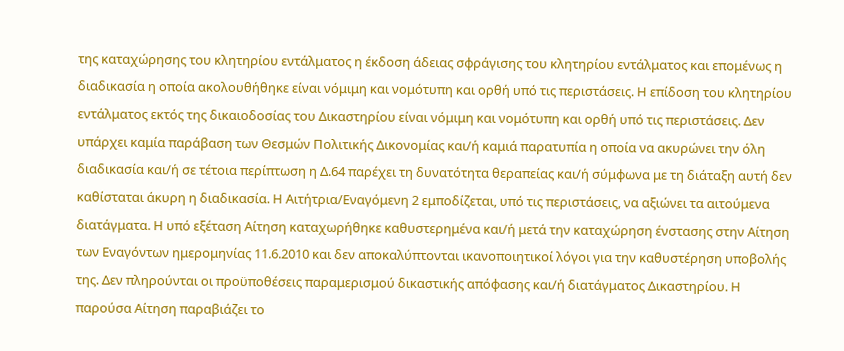της καταχώρησης του κλητηρίου εντάλματος η έκδοση άδειας σφράγισης του κλητηρίου εντάλματος και επομένως η διαδικασία η οποία ακολουθήθηκε είναι νόμιμη και νομότυπη και ορθή υπό τις περιστάσεις. Η επίδοση του κλητηρίου εντάλματος εκτός της δικαιοδοσίας του Δικαστηρίου είναι νόμιμη και νομότυπη και ορθή υπό τις περιστάσεις. Δεν υπάρχει καμία παράβαση των Θεσμών Πολιτικής Δικονομίας και/ή καμιά παρατυπία η οποία να ακυρώνει την όλη διαδικασία και/ή σε τέτοια περίπτωση η Δ.64 παρέχει τη δυνατότητα θεραπείας και/ή σύμφωνα με τη διάταξη αυτή δεν καθίσταται άκυρη η διαδικασία. Η Αιτήτρια/Εναγόμενη 2 εμποδίζεται, υπό τις περιστάσεις, να αξιώνει τα αιτούμενα διατάγματα. Η υπό εξέταση Αίτηση καταχωρήθηκε καθυστερημένα και/ή μετά την καταχώρηση ένστασης στην Αίτηση των Εναγόντων ημερομηνίας 11.6.2010 και δεν αποκαλύπτονται ικανοποιητικοί λόγοι για την καθυστέρηση υποβολής της. Δεν πληρούνται οι προϋποθέσεις παραμερισμού δικαστικής απόφασης και/ή διατάγματος Δικαστηρίου. Η παρούσα Αίτηση παραβιάζει το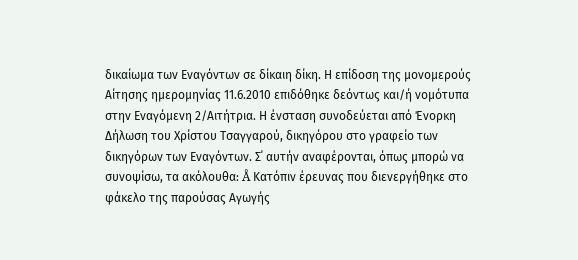δικαίωμα των Εναγόντων σε δίκαιη δίκη. Η επίδοση της μονομερούς Αίτησης ημερομηνίας 11.6.2010 επιδόθηκε δεόντως και/ή νομότυπα στην Εναγόμενη 2/Αιτήτρια. Η ένσταση συνοδεύεται από Ένορκη Δήλωση του Χρίστου Τσαγγαρού, δικηγόρου στο γραφείο των δικηγόρων των Εναγόντων. Σ΄ αυτήν αναφέρονται, όπως μπορώ να συνοψίσω, τα ακόλουθα: Å Κατόπιν έρευνας που διενεργήθηκε στο φάκελο της παρούσας Αγωγής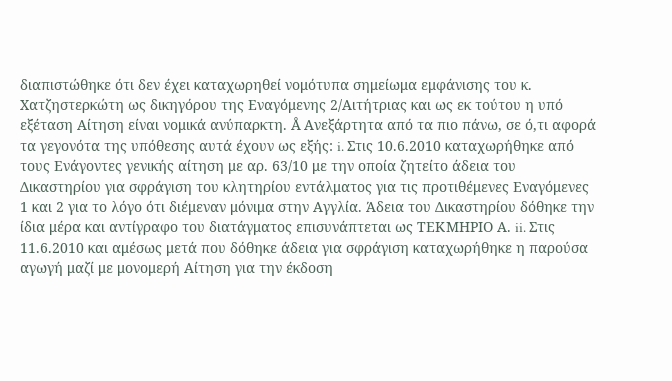διαπιστώθηκε ότι δεν έχει καταχωρηθεί νομότυπα σημείωμα εμφάνισης του κ. Χατζηστερκώτη ως δικηγόρου της Εναγόμενης 2/Αιτήτριας και ως εκ τούτου η υπό εξέταση Αίτηση είναι νομικά ανύπαρκτη. Å Ανεξάρτητα από τα πιο πάνω, σε ό,τι αφορά τα γεγονότα της υπόθεσης αυτά έχουν ως εξής: i. Στις 10.6.2010 καταχωρήθηκε από τους Ενάγοντες γενικής αίτηση με αρ. 63/10 με την οποία ζητείτο άδεια του Δικαστηρίου για σφράγιση του κλητηρίου εντάλματος για τις προτιθέμενες Εναγόμενες 1 και 2 για το λόγο ότι διέμεναν μόνιμα στην Αγγλία. Άδεια του Δικαστηρίου δόθηκε την ίδια μέρα και αντίγραφο του διατάγματος επισυνάπτεται ως ΤΕΚΜΗΡΙΟ Α. ii. Στις 11.6.2010 και αμέσως μετά που δόθηκε άδεια για σφράγιση καταχωρήθηκε η παρούσα αγωγή μαζί με μονομερή Αίτηση για την έκδοση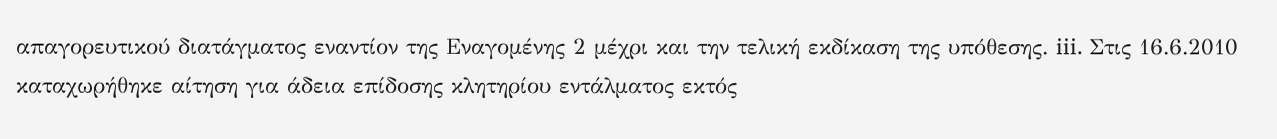απαγορευτικού διατάγματος εναντίον της Εναγομένης 2 μέχρι και την τελική εκδίκαση της υπόθεσης. iii. Στις 16.6.2010 καταχωρήθηκε αίτηση για άδεια επίδοσης κλητηρίου εντάλματος εκτός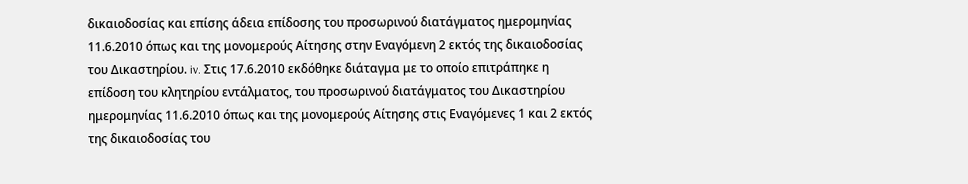δικαιοδοσίας και επίσης άδεια επίδοσης του προσωρινού διατάγματος ημερομηνίας 11.6.2010 όπως και της μονομερούς Αίτησης στην Εναγόμενη 2 εκτός της δικαιοδοσίας του Δικαστηρίου. iv. Στις 17.6.2010 εκδόθηκε διάταγμα με το οποίο επιτράπηκε η επίδοση του κλητηρίου εντάλματος, του προσωρινού διατάγματος του Δικαστηρίου ημερομηνίας 11.6.2010 όπως και της μονομερούς Αίτησης στις Εναγόμενες 1 και 2 εκτός της δικαιοδοσίας του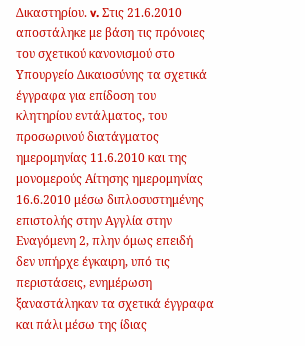Δικαστηρίου. v. Στις 21.6.2010 αποστάληκε με βάση τις πρόνοιες του σχετικού κανονισμού στο Υπουργείο Δικαιοσύνης τα σχετικά έγγραφα για επίδοση του κλητηρίου εντάλματος, του προσωρινού διατάγματος ημερομηνίας 11.6.2010 και της μονομερούς Αίτησης ημερομηνίας 16.6.2010 μέσω διπλοσυστημένης επιστολής στην Αγγλία στην Εναγόμενη 2, πλην όμως επειδή δεν υπήρχε έγκαιρη, υπό τις περιστάσεις, ενημέρωση ξαναστάληκαν τα σχετικά έγγραφα και πάλι μέσω της ίδιας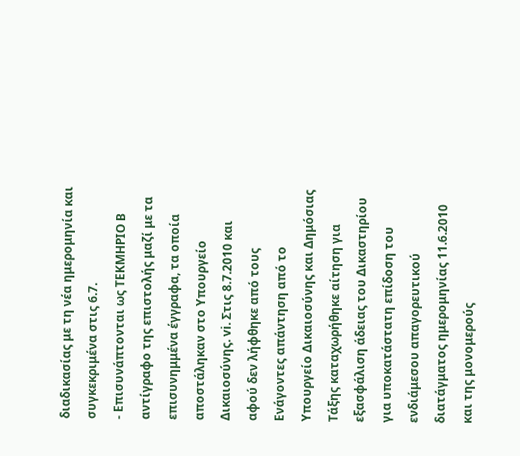διαδικασίας με τη νέα ημερομηνία και συγκεκριμένα στις 6.7.
- Επισυνάπτονται ως ΤΕΚΜΗΡΙΟ Β αντίγραφο της επιστολής μαζί με τα επισυνημμένα έγγραφα, τα οποία αποστάληκαν στο Υπουργείο Δικαιοσύνης. vi. Στις 8.7.2010 και αφού δεν λήφθηκε από τους Ενάγοντες απάντηση από το Υπουργείο Δικαιοσύνης και Δημόσιας Τάξης καταχωρήθηκε αίτηση για εξασφάλιση άδειας του Δικαστηρίου για υποκατάστατη επίδοση του ενδιάμεσου απαγορευτικού διατάγματος ημερομηνίας 11.6.2010 και της μονομερούς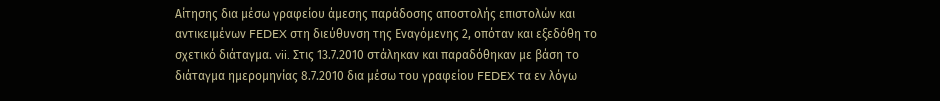Αίτησης δια μέσω γραφείου άμεσης παράδοσης αποστολής επιστολών και αντικειμένων FEDEX στη διεύθυνση της Εναγόμενης 2, οπόταν και εξεδόθη το σχετικό διάταγμα. vii. Στις 13.7.2010 στάληκαν και παραδόθηκαν με βάση το διάταγμα ημερομηνίας 8.7.2010 δια μέσω του γραφείου FEDEX τα εν λόγω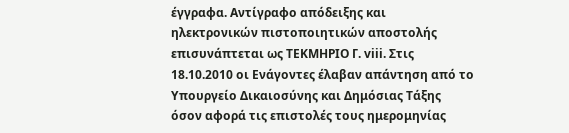έγγραφα. Αντίγραφο απόδειξης και ηλεκτρονικών πιστοποιητικών αποστολής επισυνάπτεται ως ΤΕΚΜΗΡΙΟ Γ. viii. Στις 18.10.2010 οι Ενάγοντες έλαβαν απάντηση από το Υπουργείο Δικαιοσύνης και Δημόσιας Τάξης όσον αφορά τις επιστολές τους ημερομηνίας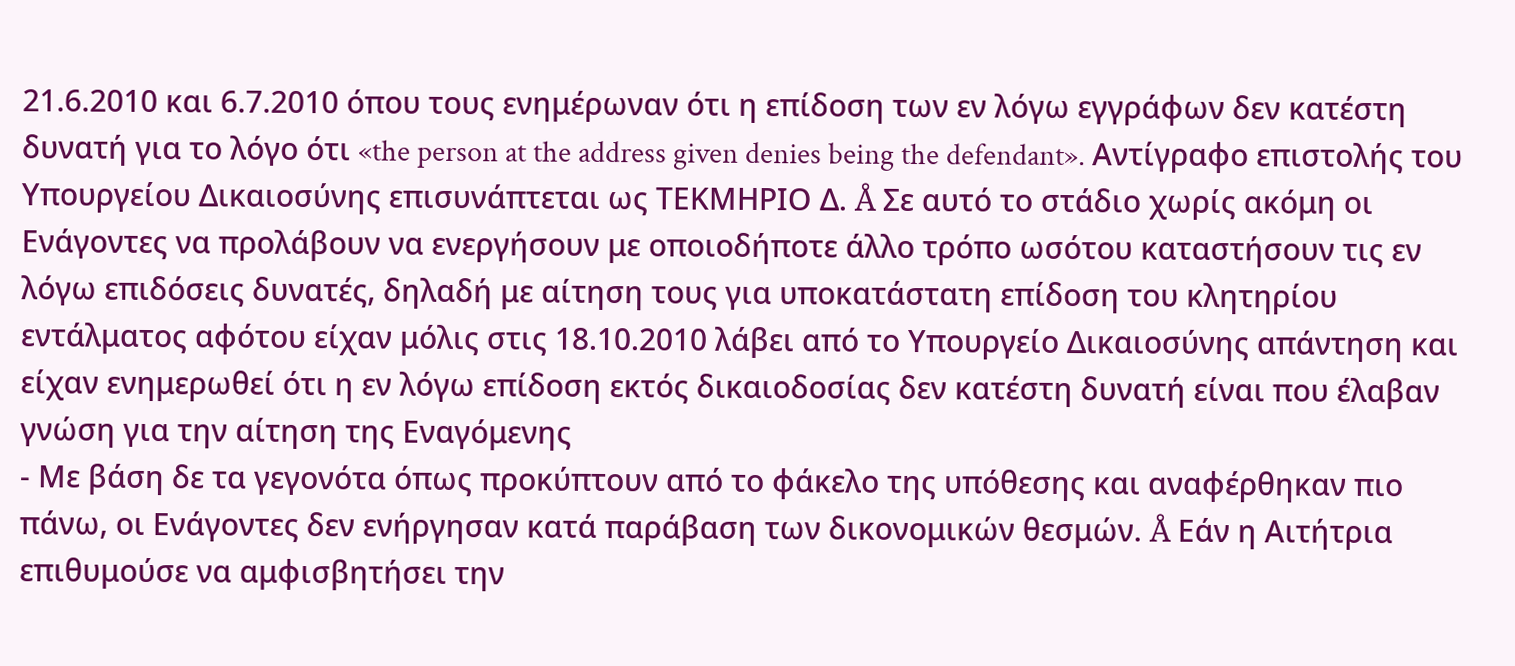21.6.2010 και 6.7.2010 όπου τους ενημέρωναν ότι η επίδοση των εν λόγω εγγράφων δεν κατέστη δυνατή για το λόγο ότι «the person at the address given denies being the defendant». Αντίγραφο επιστολής του Υπουργείου Δικαιοσύνης επισυνάπτεται ως ΤΕΚΜΗΡΙΟ Δ. Å Σε αυτό το στάδιο χωρίς ακόμη οι Ενάγοντες να προλάβουν να ενεργήσουν με οποιοδήποτε άλλο τρόπο ωσότου καταστήσουν τις εν λόγω επιδόσεις δυνατές, δηλαδή με αίτηση τους για υποκατάστατη επίδοση του κλητηρίου εντάλματος αφότου είχαν μόλις στις 18.10.2010 λάβει από το Υπουργείο Δικαιοσύνης απάντηση και είχαν ενημερωθεί ότι η εν λόγω επίδοση εκτός δικαιοδοσίας δεν κατέστη δυνατή είναι που έλαβαν γνώση για την αίτηση της Εναγόμενης
- Με βάση δε τα γεγονότα όπως προκύπτουν από το φάκελο της υπόθεσης και αναφέρθηκαν πιο πάνω, οι Ενάγοντες δεν ενήργησαν κατά παράβαση των δικονομικών θεσμών. Å Εάν η Αιτήτρια επιθυμούσε να αμφισβητήσει την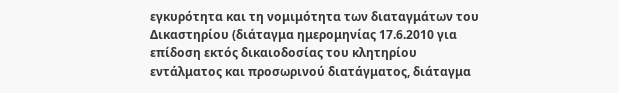εγκυρότητα και τη νομιμότητα των διαταγμάτων του Δικαστηρίου (διάταγμα ημερομηνίας 17.6.2010 για επίδοση εκτός δικαιοδοσίας του κλητηρίου εντάλματος και προσωρινού διατάγματος, διάταγμα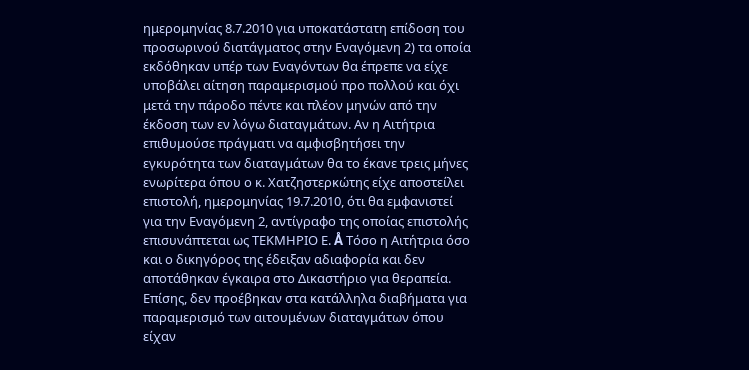ημερομηνίας 8.7.2010 για υποκατάστατη επίδοση του προσωρινού διατάγματος στην Εναγόμενη 2) τα οποία εκδόθηκαν υπέρ των Εναγόντων θα έπρεπε να είχε υποβάλει αίτηση παραμερισμού προ πολλού και όχι μετά την πάροδο πέντε και πλέον μηνών από την έκδοση των εν λόγω διαταγμάτων. Αν η Αιτήτρια επιθυμούσε πράγματι να αμφισβητήσει την εγκυρότητα των διαταγμάτων θα το έκανε τρεις μήνες ενωρίτερα όπου ο κ. Χατζηστερκώτης είχε αποστείλει επιστολή, ημερομηνίας 19.7.2010, ότι θα εμφανιστεί για την Εναγόμενη 2, αντίγραφο της οποίας επιστολής επισυνάπτεται ως ΤΕΚΜΗΡΙΟ Ε. Å Τόσο η Αιτήτρια όσο και ο δικηγόρος της έδειξαν αδιαφορία και δεν αποτάθηκαν έγκαιρα στο Δικαστήριο για θεραπεία. Επίσης, δεν προέβηκαν στα κατάλληλα διαβήματα για παραμερισμό των αιτουμένων διαταγμάτων όπου είχαν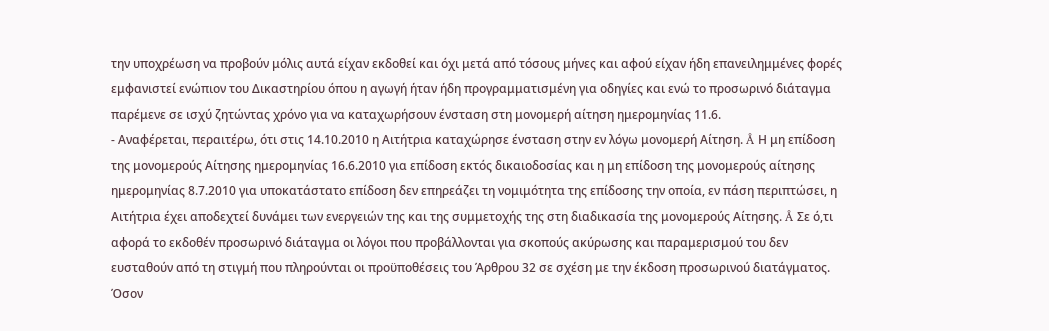την υποχρέωση να προβούν μόλις αυτά είχαν εκδοθεί και όχι μετά από τόσους μήνες και αφού είχαν ήδη επανειλημμένες φορές εμφανιστεί ενώπιον του Δικαστηρίου όπου η αγωγή ήταν ήδη προγραμματισμένη για οδηγίες και ενώ το προσωρινό διάταγμα παρέμενε σε ισχύ ζητώντας χρόνο για να καταχωρήσουν ένσταση στη μονομερή αίτηση ημερομηνίας 11.6.
- Αναφέρεται, περαιτέρω, ότι στις 14.10.2010 η Αιτήτρια καταχώρησε ένσταση στην εν λόγω μονομερή Αίτηση. Å Η μη επίδοση της μονομερούς Αίτησης ημερομηνίας 16.6.2010 για επίδοση εκτός δικαιοδοσίας και η μη επίδοση της μονομερούς αίτησης ημερομηνίας 8.7.2010 για υποκατάστατο επίδοση δεν επηρεάζει τη νομιμότητα της επίδοσης την οποία, εν πάση περιπτώσει, η Αιτήτρια έχει αποδεχτεί δυνάμει των ενεργειών της και της συμμετοχής της στη διαδικασία της μονομερούς Αίτησης. Å Σε ό,τι αφορά το εκδοθέν προσωρινό διάταγμα οι λόγοι που προβάλλονται για σκοπούς ακύρωσης και παραμερισμού του δεν ευσταθούν από τη στιγμή που πληρούνται οι προϋποθέσεις του Άρθρου 32 σε σχέση με την έκδοση προσωρινού διατάγματος. Όσον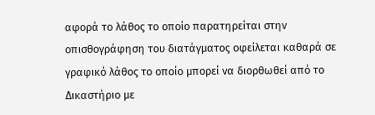αφορά το λάθος το οποίο παρατηρείται στην οπισθογράφηση του διατάγματος οφείλεται καθαρά σε γραφικό λάθος το οποίο μπορεί να διορθωθεί από το Δικαστήριο με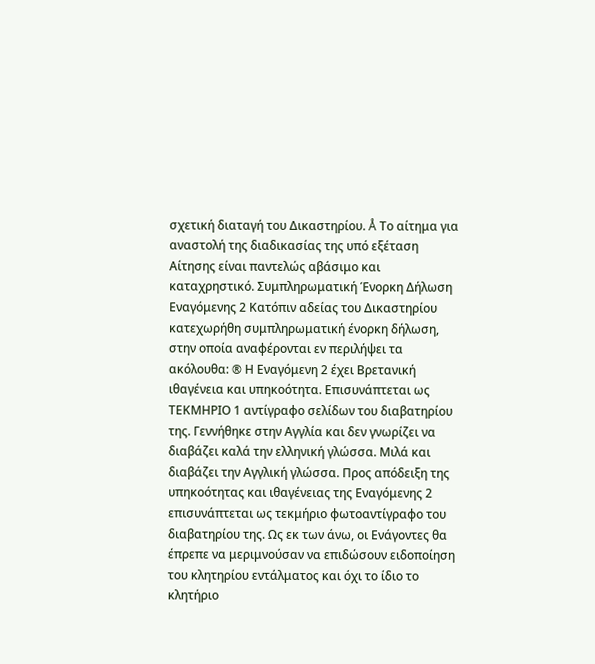σχετική διαταγή του Δικαστηρίου. Å Το αίτημα για αναστολή της διαδικασίας της υπό εξέταση Αίτησης είναι παντελώς αβάσιμο και καταχρηστικό. Συμπληρωματική Ένορκη Δήλωση Εναγόμενης 2 Κατόπιν αδείας του Δικαστηρίου κατεχωρήθη συμπληρωματική ένορκη δήλωση, στην οποία αναφέρονται εν περιλήψει τα ακόλουθα: ® Η Εναγόμενη 2 έχει Βρετανική ιθαγένεια και υπηκοότητα. Επισυνάπτεται ως ΤΕΚΜΗΡΙΟ 1 αντίγραφο σελίδων του διαβατηρίου της. Γεννήθηκε στην Αγγλία και δεν γνωρίζει να διαβάζει καλά την ελληνική γλώσσα. Μιλά και διαβάζει την Αγγλική γλώσσα. Προς απόδειξη της υπηκοότητας και ιθαγένειας της Εναγόμενης 2 επισυνάπτεται ως τεκμήριο φωτοαντίγραφο του διαβατηρίου της. Ως εκ των άνω, οι Ενάγοντες θα έπρεπε να μεριμνούσαν να επιδώσουν ειδοποίηση του κλητηρίου εντάλματος και όχι το ίδιο το κλητήριο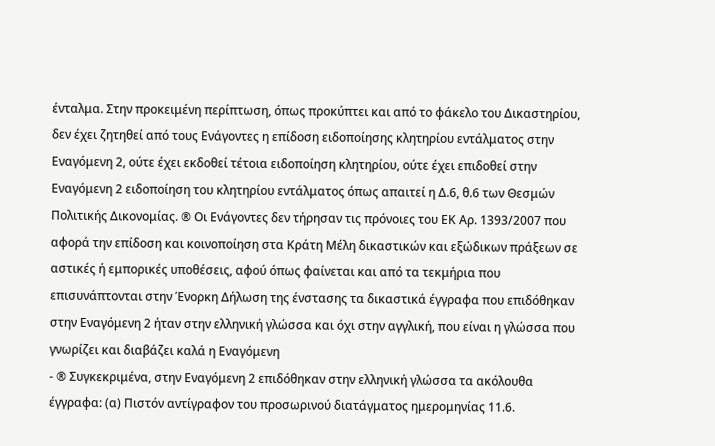ένταλμα. Στην προκειμένη περίπτωση, όπως προκύπτει και από το φάκελο του Δικαστηρίου, δεν έχει ζητηθεί από τους Ενάγοντες η επίδοση ειδοποίησης κλητηρίου εντάλματος στην Εναγόμενη 2, ούτε έχει εκδοθεί τέτοια ειδοποίηση κλητηρίου, ούτε έχει επιδοθεί στην Εναγόμενη 2 ειδοποίηση του κλητηρίου εντάλματος όπως απαιτεί η Δ.6, θ.6 των Θεσμών Πολιτικής Δικονομίας. ® Οι Ενάγοντες δεν τήρησαν τις πρόνοιες του ΕΚ Αρ. 1393/2007 που αφορά την επίδοση και κοινοποίηση στα Κράτη Μέλη δικαστικών και εξώδικων πράξεων σε αστικές ή εμπορικές υποθέσεις, αφού όπως φαίνεται και από τα τεκμήρια που επισυνάπτονται στην Ένορκη Δήλωση της ένστασης τα δικαστικά έγγραφα που επιδόθηκαν στην Εναγόμενη 2 ήταν στην ελληνική γλώσσα και όχι στην αγγλική, που είναι η γλώσσα που γνωρίζει και διαβάζει καλά η Εναγόμενη
- ® Συγκεκριμένα, στην Εναγόμενη 2 επιδόθηκαν στην ελληνική γλώσσα τα ακόλουθα έγγραφα: (α) Πιστόν αντίγραφον του προσωρινού διατάγματος ημερομηνίας 11.6.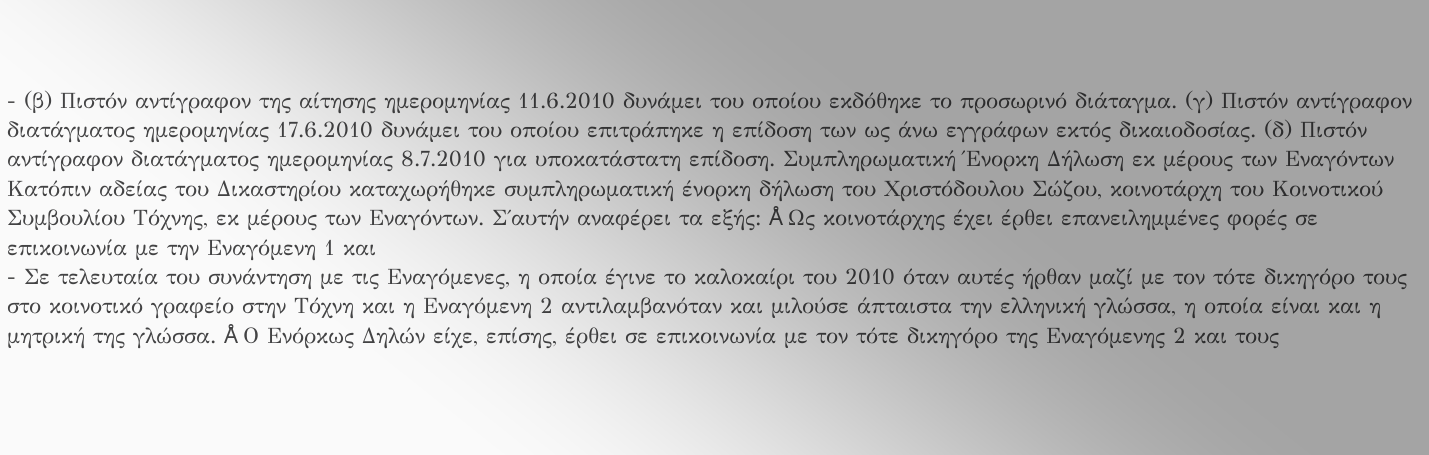- (β) Πιστόν αντίγραφον της αίτησης ημερομηνίας 11.6.2010 δυνάμει του οποίου εκδόθηκε το προσωρινό διάταγμα. (γ) Πιστόν αντίγραφον διατάγματος ημερομηνίας 17.6.2010 δυνάμει του οποίου επιτράπηκε η επίδοση των ως άνω εγγράφων εκτός δικαιοδοσίας. (δ) Πιστόν αντίγραφον διατάγματος ημερομηνίας 8.7.2010 για υποκατάστατη επίδοση. Συμπληρωματική Ένορκη Δήλωση εκ μέρους των Εναγόντων Κατόπιν αδείας του Δικαστηρίου καταχωρήθηκε συμπληρωματική ένορκη δήλωση του Χριστόδουλου Σώζου, κοινοτάρχη του Κοινοτικού Συμβουλίου Τόχνης, εκ μέρους των Εναγόντων. Σ΄αυτήν αναφέρει τα εξής: Å Ως κοινοτάρχης έχει έρθει επανειλημμένες φορές σε επικοινωνία με την Εναγόμενη 1 και
- Σε τελευταία του συνάντηση με τις Εναγόμενες, η οποία έγινε το καλοκαίρι του 2010 όταν αυτές ήρθαν μαζί με τον τότε δικηγόρο τους στο κοινοτικό γραφείο στην Τόχνη και η Εναγόμενη 2 αντιλαμβανόταν και μιλούσε άπταιστα την ελληνική γλώσσα, η οποία είναι και η μητρική της γλώσσα. Å Ο Ενόρκως Δηλών είχε, επίσης, έρθει σε επικοινωνία με τον τότε δικηγόρο της Εναγόμενης 2 και τους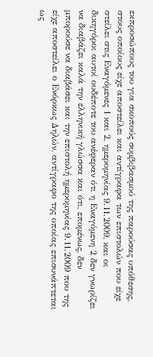εκπροσώπους του για σκοπούς συμβιβασμού της παρούσας υπόθεσης, στους οποίους είχε αποστείλει και αντίγραφα των επιστολών που είχε στείλει στις Εναγόμενες 1 και 2, ημερομηνίας 9.11.2009, και οι δικηγόροι αυτοί ουδέποτε του ανέφεραν ότι η Εναγόμενη 2 δεν γνωρίζει να διαβάζει καλά την ελληνική γλώσσα και ότι, επομένως, δεν μπορούσε να διαβάσει και την επιστολή ημερομηνίας 9.11.2009 που της είχε αποστείλει ο Ενόρκως Δηλών, αντίγραφο της οποίας επισυνάπτεται ως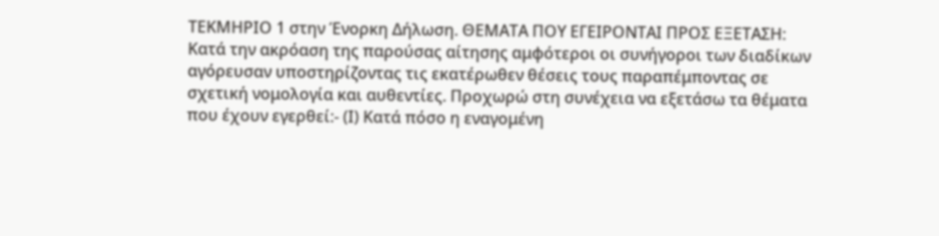ΤΕΚΜΗΡΙΟ 1 στην Ένορκη Δήλωση. ΘΕΜΑΤΑ ΠΟΥ ΕΓΕΙΡΟΝΤΑΙ ΠΡΟΣ ΕΞΕΤΑΣΗ: Κατά την ακρόαση της παρούσας αίτησης αμφότεροι οι συνήγοροι των διαδίκων αγόρευσαν υποστηρίζοντας τις εκατέρωθεν θέσεις τους παραπέμποντας σε σχετική νομολογία και αυθεντίες. Προχωρώ στη συνέχεια να εξετάσω τα θέματα που έχουν εγερθεί:- (Ι) Κατά πόσο η εναγομένη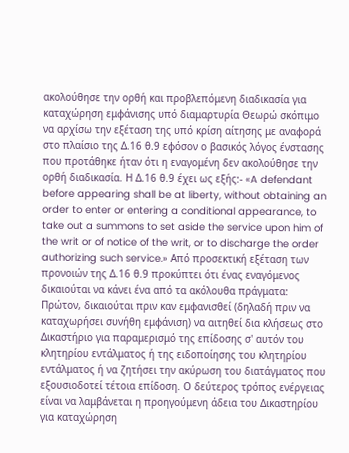ακολούθησε την ορθή και προβλεπόμενη διαδικασία για καταχώρηση εμφάνισης υπό διαμαρτυρία Θεωρώ σκόπιμο να αρχίσω την εξέταση της υπό κρίση αίτησης με αναφορά στο πλαίσιο της Δ.16 θ.9 εφόσον ο βασικός λόγος ένστασης που προτάθηκε ήταν ότι η εναγομένη δεν ακολούθησε την ορθή διαδικασία. Η Δ.16 θ.9 έχει ως εξής:- «A defendant before appearing shall be at liberty, without obtaining an order to enter or entering a conditional appearance, to take out a summons to set aside the service upon him of the writ or of notice of the writ, or to discharge the order authorizing such service.» Από προσεκτική εξέταση των προνοιών της Δ.16 θ.9 προκύπτει ότι ένας εναγόμενος δικαιούται να κάνει ένα από τα ακόλουθα πράγματα: Πρώτον, δικαιούται πριν καν εμφανισθεί (δηλαδή πριν να καταχωρήσει συνήθη εμφάνιση) να αιτηθεί δια κλήσεως στο Δικαστήριο για παραμερισμό της επίδοσης σ' αυτόν του κλητηρίου εντάλματος ή της ειδοποίησης του κλητηρίου εντάλματος ή να ζητήσει την ακύρωση του διατάγματος που εξουσιοδοτεί τέτοια επίδοση. Ο δεύτερος τρόπος ενέργειας είναι να λαμβάνεται η προηγούμενη άδεια του Δικαστηρίου για καταχώρηση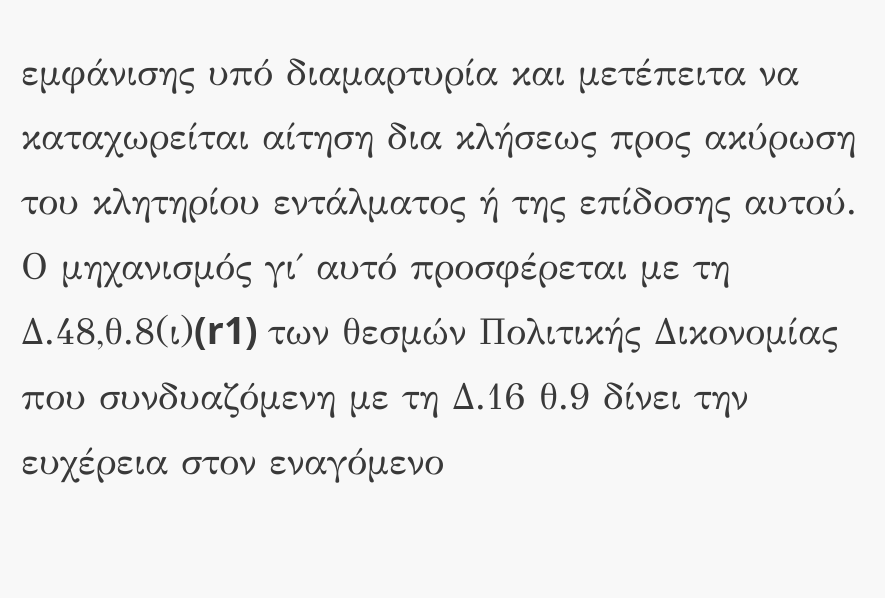εμφάνισης υπό διαμαρτυρία και μετέπειτα να καταχωρείται αίτηση δια κλήσεως προς ακύρωση του κλητηρίου εντάλματος ή της επίδοσης αυτού. Ο μηχανισμός γι΄ αυτό προσφέρεται με τη Δ.48,θ.8(ι)(r1) των θεσμών Πολιτικής Δικονομίας που συνδυαζόμενη με τη Δ.16 θ.9 δίνει την ευχέρεια στον εναγόμενο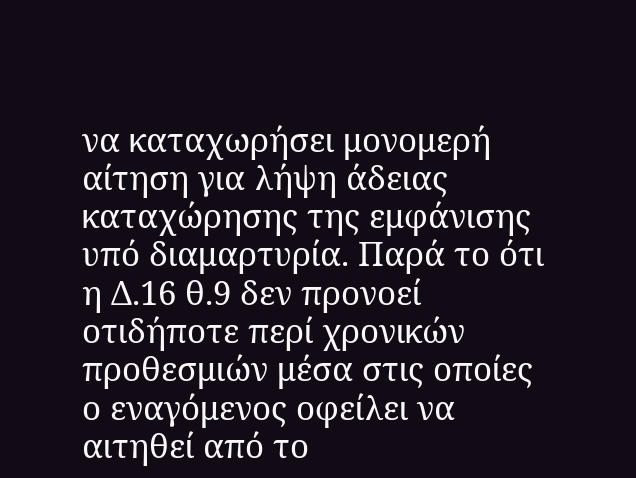να καταχωρήσει μονομερή αίτηση για λήψη άδειας καταχώρησης της εμφάνισης υπό διαμαρτυρία. Παρά το ότι η Δ.16 θ.9 δεν προνοεί οτιδήποτε περί χρονικών προθεσμιών μέσα στις οποίες ο εναγόμενος οφείλει να αιτηθεί από το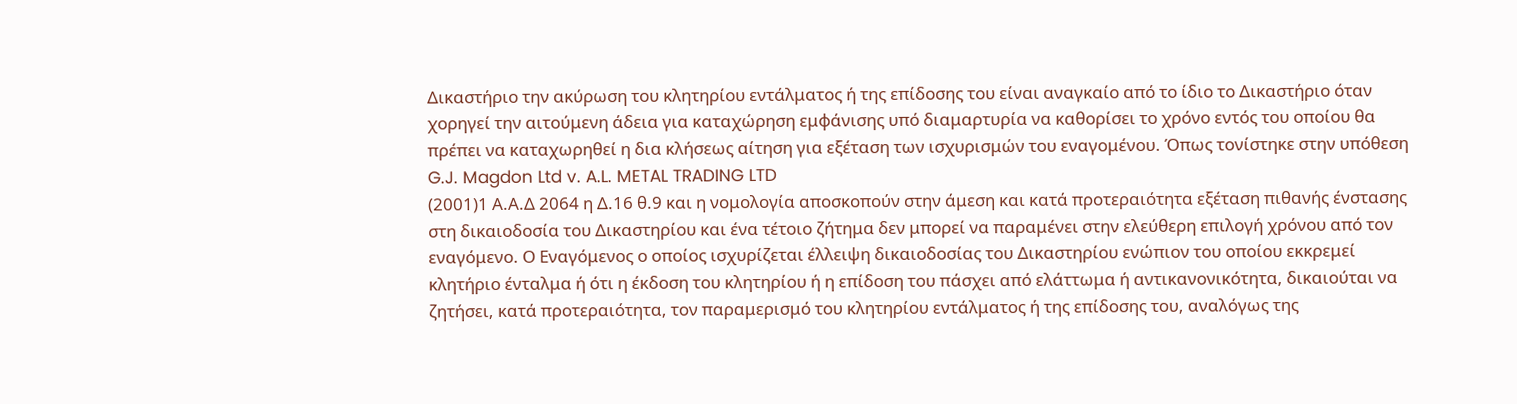Δικαστήριο την ακύρωση του κλητηρίου εντάλματος ή της επίδοσης του είναι αναγκαίο από το ίδιο το Δικαστήριο όταν χορηγεί την αιτούμενη άδεια για καταχώρηση εμφάνισης υπό διαμαρτυρία να καθορίσει το χρόνο εντός του οποίου θα πρέπει να καταχωρηθεί η δια κλήσεως αίτηση για εξέταση των ισχυρισμών του εναγομένου. Όπως τονίστηκε στην υπόθεση G.J. Magdon Ltd v. A.L. METAL TRADING LTD
(2001)1 Α.Α.Δ 2064 η Δ.16 θ.9 και η νομολογία αποσκοπούν στην άμεση και κατά προτεραιότητα εξέταση πιθανής ένστασης στη δικαιοδοσία του Δικαστηρίου και ένα τέτοιο ζήτημα δεν μπορεί να παραμένει στην ελεύθερη επιλογή χρόνου από τον εναγόμενο. Ο Εναγόμενος ο οποίος ισχυρίζεται έλλειψη δικαιοδοσίας του Δικαστηρίου ενώπιον του οποίου εκκρεμεί κλητήριο ένταλμα ή ότι η έκδοση του κλητηρίου ή η επίδοση του πάσχει από ελάττωμα ή αντικανονικότητα, δικαιούται να ζητήσει, κατά προτεραιότητα, τον παραμερισμό του κλητηρίου εντάλματος ή της επίδοσης του, αναλόγως της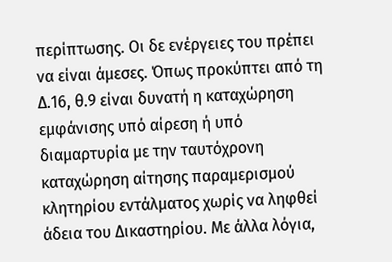περίπτωσης. Οι δε ενέργειες του πρέπει να είναι άμεσες. Όπως προκύπτει από τη Δ.16, θ.9 είναι δυνατή η καταχώρηση εμφάνισης υπό αίρεση ή υπό διαμαρτυρία με την ταυτόχρονη καταχώρηση αίτησης παραμερισμού κλητηρίου εντάλματος χωρίς να ληφθεί άδεια του Δικαστηρίου. Με άλλα λόγια,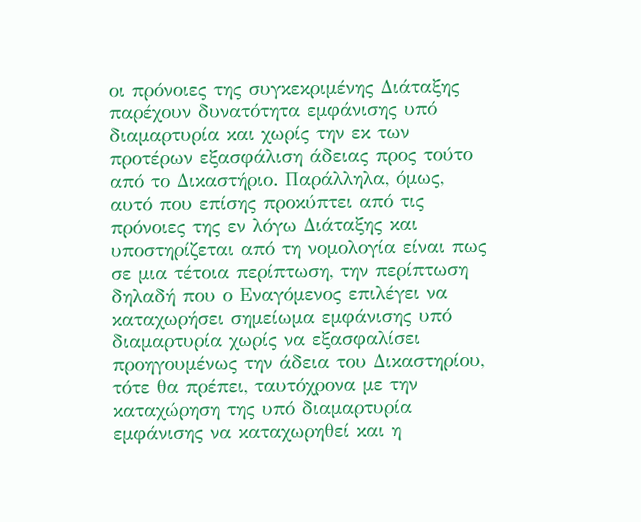οι πρόνοιες της συγκεκριμένης Διάταξης παρέχουν δυνατότητα εμφάνισης υπό διαμαρτυρία και χωρίς την εκ των προτέρων εξασφάλιση άδειας προς τούτο από το Δικαστήριο. Παράλληλα, όμως, αυτό που επίσης προκύπτει από τις πρόνοιες της εν λόγω Διάταξης και υποστηρίζεται από τη νομολογία είναι πως σε μια τέτοια περίπτωση, την περίπτωση δηλαδή που ο Εναγόμενος επιλέγει να καταχωρήσει σημείωμα εμφάνισης υπό διαμαρτυρία χωρίς να εξασφαλίσει προηγουμένως την άδεια του Δικαστηρίου, τότε θα πρέπει, ταυτόχρονα με την καταχώρηση της υπό διαμαρτυρία εμφάνισης να καταχωρηθεί και η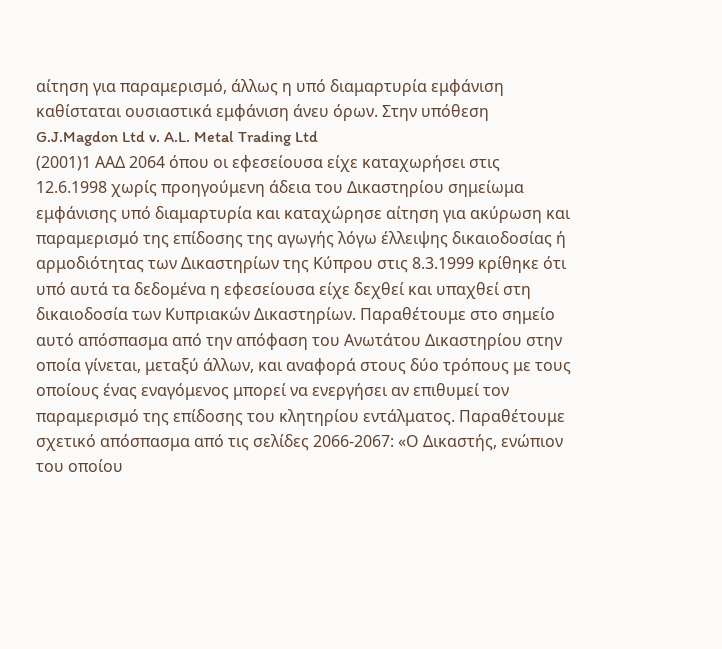αίτηση για παραμερισμό, άλλως η υπό διαμαρτυρία εμφάνιση καθίσταται ουσιαστικά εμφάνιση άνευ όρων. Στην υπόθεση G.J.Magdon Ltd v. A.L. Metal Trading Ltd
(2001)1 ΑΑΔ 2064 όπου οι εφεσείουσα είχε καταχωρήσει στις 12.6.1998 χωρίς προηγούμενη άδεια του Δικαστηρίου σημείωμα εμφάνισης υπό διαμαρτυρία και καταχώρησε αίτηση για ακύρωση και παραμερισμό της επίδοσης της αγωγής λόγω έλλειψης δικαιοδοσίας ή αρμοδιότητας των Δικαστηρίων της Κύπρου στις 8.3.1999 κρίθηκε ότι υπό αυτά τα δεδομένα η εφεσείουσα είχε δεχθεί και υπαχθεί στη δικαιοδοσία των Κυπριακών Δικαστηρίων. Παραθέτουμε στο σημείο αυτό απόσπασμα από την απόφαση του Ανωτάτου Δικαστηρίου στην οποία γίνεται, μεταξύ άλλων, και αναφορά στους δύο τρόπους με τους οποίους ένας εναγόμενος μπορεί να ενεργήσει αν επιθυμεί τον παραμερισμό της επίδοσης του κλητηρίου εντάλματος. Παραθέτουμε σχετικό απόσπασμα από τις σελίδες 2066-2067: «Ο Δικαστής, ενώπιον του οποίου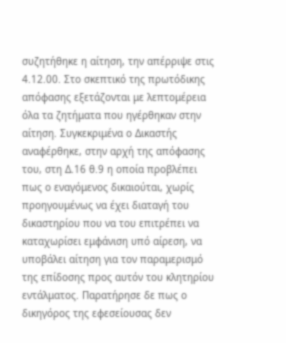συζητήθηκε η αίτηση, την απέρριψε στις 4.12.00. Στο σκεπτικό της πρωτόδικης απόφασης εξετάζονται με λεπτομέρεια όλα τα ζητήματα που ηγέρθηκαν στην αίτηση. Συγκεκριμένα ο Δικαστής αναφέρθηκε, στην αρχή της απόφασης του, στη Δ.16 θ.9 η οποία προβλέπει πως ο εναγόμενος δικαιούται, χωρίς προηγουμένως να έχει διαταγή του δικαστηρίου που να του επιτρέπει να καταχωρίσει εμφάνιση υπό αίρεση, να υποβάλει αίτηση για τον παραμερισμό της επίδοσης προς αυτόν του κλητηρίου εντάλματος. Παρατήρησε δε πως ο δικηγόρος της εφεσείουσας δεν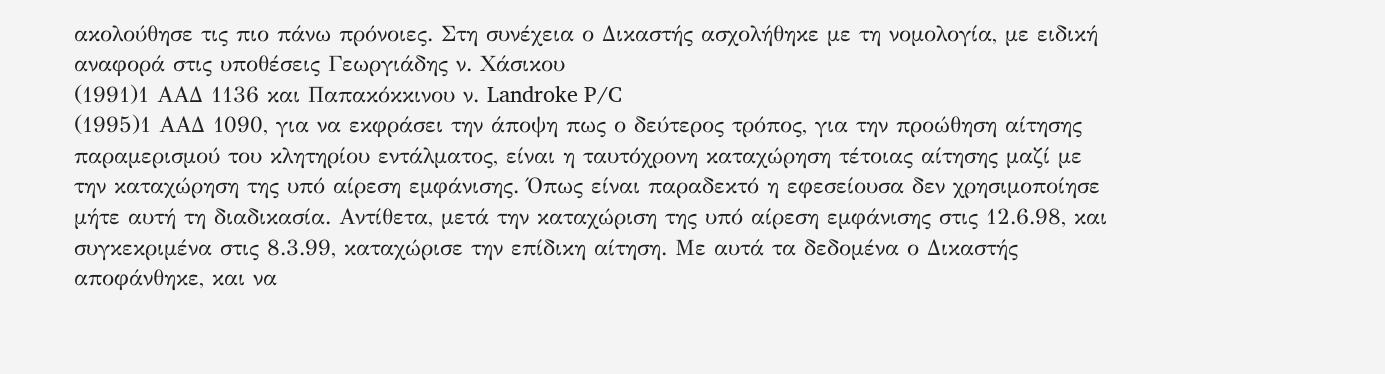ακολούθησε τις πιο πάνω πρόνοιες. Στη συνέχεια ο Δικαστής ασχολήθηκε με τη νομολογία, με ειδική αναφορά στις υποθέσεις Γεωργιάδης ν. Χάσικου
(1991)1 ΑΑΔ 1136 και Παπακόκκινου ν. Landroke P/C
(1995)1 ΑΑΔ 1090, για να εκφράσει την άποψη πως ο δεύτερος τρόπος, για την προώθηση αίτησης παραμερισμού του κλητηρίου εντάλματος, είναι η ταυτόχρονη καταχώρηση τέτοιας αίτησης μαζί με την καταχώρηση της υπό αίρεση εμφάνισης. Όπως είναι παραδεκτό η εφεσείουσα δεν χρησιμοποίησε μήτε αυτή τη διαδικασία. Αντίθετα, μετά την καταχώριση της υπό αίρεση εμφάνισης στις 12.6.98, και συγκεκριμένα στις 8.3.99, καταχώρισε την επίδικη αίτηση. Με αυτά τα δεδομένα ο Δικαστής αποφάνθηκε, και να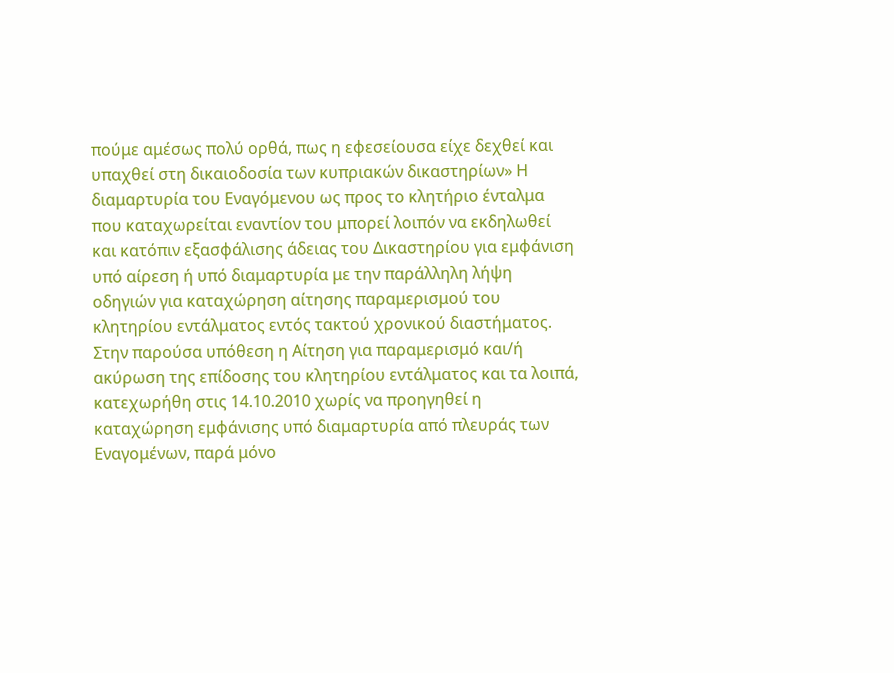πούμε αμέσως πολύ ορθά, πως η εφεσείουσα είχε δεχθεί και υπαχθεί στη δικαιοδοσία των κυπριακών δικαστηρίων» Η διαμαρτυρία του Εναγόμενου ως προς το κλητήριο ένταλμα που καταχωρείται εναντίον του μπορεί λοιπόν να εκδηλωθεί και κατόπιν εξασφάλισης άδειας του Δικαστηρίου για εμφάνιση υπό αίρεση ή υπό διαμαρτυρία με την παράλληλη λήψη οδηγιών για καταχώρηση αίτησης παραμερισμού του κλητηρίου εντάλματος εντός τακτού χρονικού διαστήματος. Στην παρούσα υπόθεση η Αίτηση για παραμερισμό και/ή ακύρωση της επίδοσης του κλητηρίου εντάλματος και τα λοιπά, κατεχωρήθη στις 14.10.2010 χωρίς να προηγηθεί η καταχώρηση εμφάνισης υπό διαμαρτυρία από πλευράς των Εναγομένων, παρά μόνο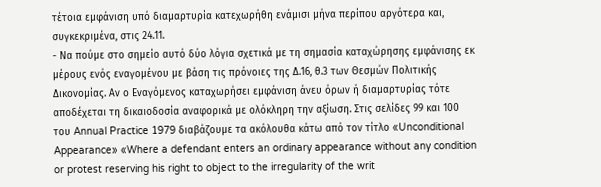τέτοια εμφάνιση υπό διαμαρτυρία κατεχωρήθη ενάμισι μήνα περίπου αργότερα και, συγκεκριμένα, στις 24.11.
- Να πούμε στο σημείο αυτό δύο λόγια σχετικά με τη σημασία καταχώρησης εμφάνισης εκ μέρους ενός εναγομένου με βάση τις πρόνοιες της Δ.16, θ.3 των Θεσμών Πολιτικής Δικονομίας. Αν ο Εναγόμενος καταχωρήσει εμφάνιση άνευ όρων ή διαμαρτυρίας τότε αποδέχεται τη δικαιοδοσία αναφορικά με ολόκληρη την αξίωση. Στις σελίδες 99 και 100 του Annual Practice 1979 διαβάζουμε τα ακόλουθα κάτω από τον τίτλο «Unconditional Appearance» «Where a defendant enters an ordinary appearance without any condition or protest reserving his right to object to the irregularity of the writ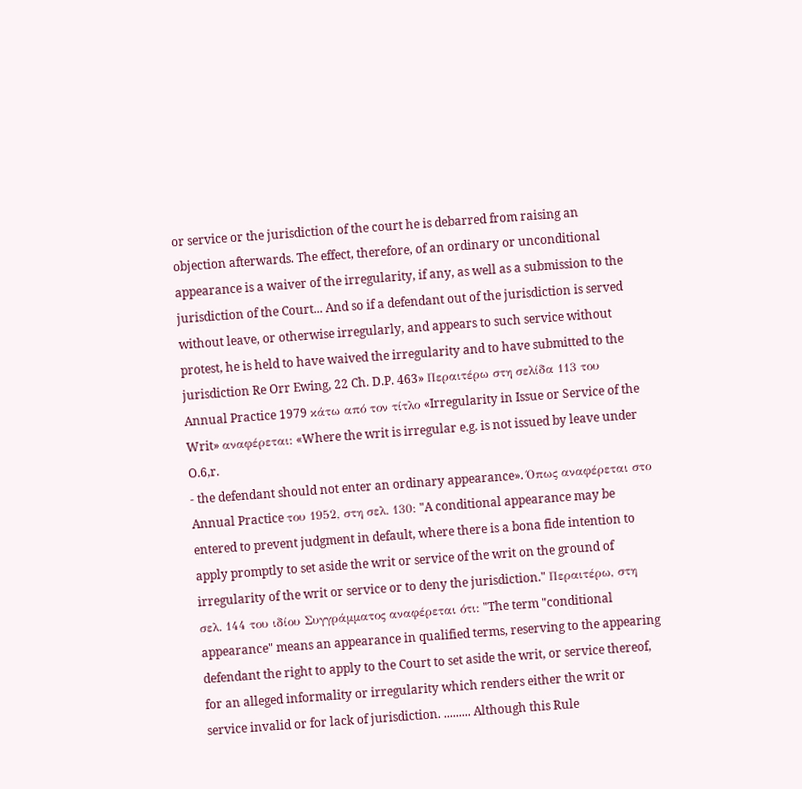or service or the jurisdiction of the court he is debarred from raising an objection afterwards. The effect, therefore, of an ordinary or unconditional appearance is a waiver of the irregularity, if any, as well as a submission to the jurisdiction of the Court... And so if a defendant out of the jurisdiction is served without leave, or otherwise irregularly, and appears to such service without protest, he is held to have waived the irregularity and to have submitted to the jurisdiction Re Orr Ewing, 22 Ch. D.P. 463» Περαιτέρω στη σελίδα 113 του Annual Practice 1979 κάτω από τον τίτλο «Irregularity in Issue or Service of the Writ» αναφέρεται: «Where the writ is irregular e.g. is not issued by leave under O.6,r.
- the defendant should not enter an ordinary appearance». Όπως αναφέρεται στο Annual Practice του 1952, στη σελ. 130: "A conditional appearance may be entered to prevent judgment in default, where there is a bona fide intention to apply promptly to set aside the writ or service of the writ on the ground of irregularity of the writ or service or to deny the jurisdiction." Περαιτέρω, στη σελ. 144 του ιδίου Συγγράμματος αναφέρεται ότι: "The term "conditional appearance" means an appearance in qualified terms, reserving to the appearing defendant the right to apply to the Court to set aside the writ, or service thereof, for an alleged informality or irregularity which renders either the writ or service invalid or for lack of jurisdiction. ......... Although this Rule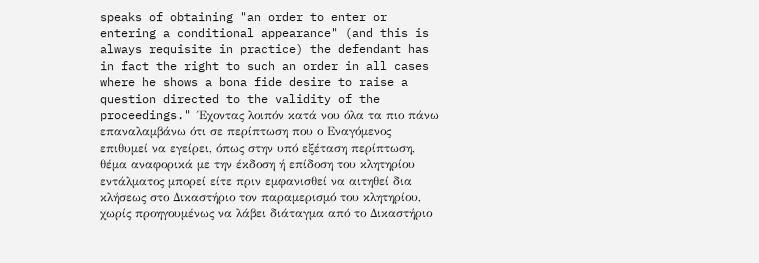speaks of obtaining "an order to enter or entering a conditional appearance" (and this is always requisite in practice) the defendant has in fact the right to such an order in all cases where he shows a bona fide desire to raise a question directed to the validity of the proceedings." Έχοντας λοιπόν κατά νου όλα τα πιο πάνω επαναλαμβάνω ότι σε περίπτωση που ο Εναγόμενος επιθυμεί να εγείρει, όπως στην υπό εξέταση περίπτωση, θέμα αναφορικά με την έκδοση ή επίδοση του κλητηρίου εντάλματος μπορεί είτε πριν εμφανισθεί να αιτηθεί δια κλήσεως στο Δικαστήριο τον παραμερισμό του κλητηρίου, χωρίς προηγουμένως να λάβει διάταγμα από το Δικαστήριο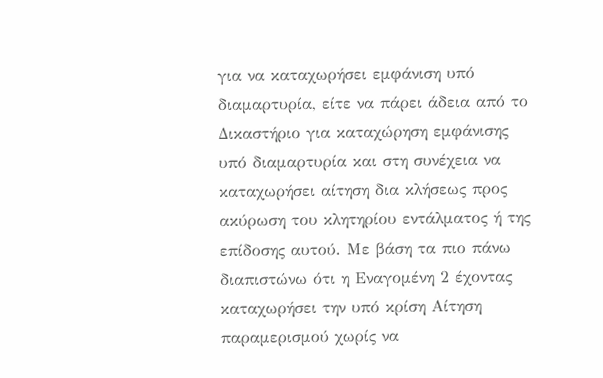για να καταχωρήσει εμφάνιση υπό διαμαρτυρία, είτε να πάρει άδεια από το Δικαστήριο για καταχώρηση εμφάνισης υπό διαμαρτυρία και στη συνέχεια να καταχωρήσει αίτηση δια κλήσεως προς ακύρωση του κλητηρίου εντάλματος ή της επίδοσης αυτού. Με βάση τα πιο πάνω διαπιστώνω ότι η Εναγομένη 2 έχοντας καταχωρήσει την υπό κρίση Αίτηση παραμερισμού χωρίς να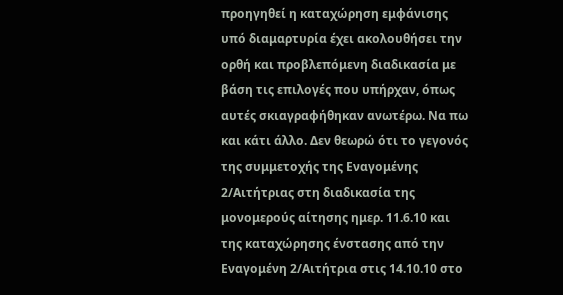προηγηθεί η καταχώρηση εμφάνισης υπό διαμαρτυρία έχει ακολουθήσει την ορθή και προβλεπόμενη διαδικασία με βάση τις επιλογές που υπήρχαν, όπως αυτές σκιαγραφήθηκαν ανωτέρω. Να πω και κάτι άλλο. Δεν θεωρώ ότι το γεγονός της συμμετοχής της Εναγομένης 2/Αιτήτριας στη διαδικασία της μονομερούς αίτησης ημερ. 11.6.10 και της καταχώρησης ένστασης από την Εναγομένη 2/Αιτήτρια στις 14.10.10 στο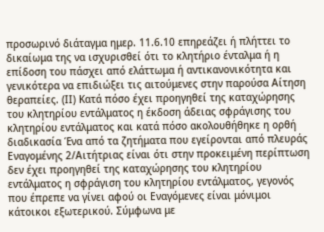προσωρινό διάταγμα ημερ. 11.6.10 επηρεάζει ή πλήττει το δικαίωμα της να ισχυρισθεί ότι το κλητήριο ένταλμα ή η επίδοση του πάσχει από ελάττωμα ή αντικανονικότητα και γενικότερα να επιδιώξει τις αιτούμενες στην παρούσα Αίτηση θεραπείες. (ΙΙ) Κατά πόσο έχει προηγηθεί της καταχώρησης του κλητηρίου εντάλματος η έκδοση άδειας σφράγισης του κλητηρίου εντάλματος και κατά πόσο ακολουθήθηκε η ορθή διαδικασία Ένα από τα ζητήματα που εγείρονται από πλευράς Εναγομένης 2/Αιτήτριας είναι ότι στην προκειμένη περίπτωση δεν έχει προηγηθεί της καταχώρησης του κλητηρίου εντάλματος η σφράγιση του κλητηρίου εντάλματος, γεγονός που έπρεπε να γίνει αφού οι Εναγόμενες είναι μόνιμοι κάτοικοι εξωτερικού. Σύμφωνα με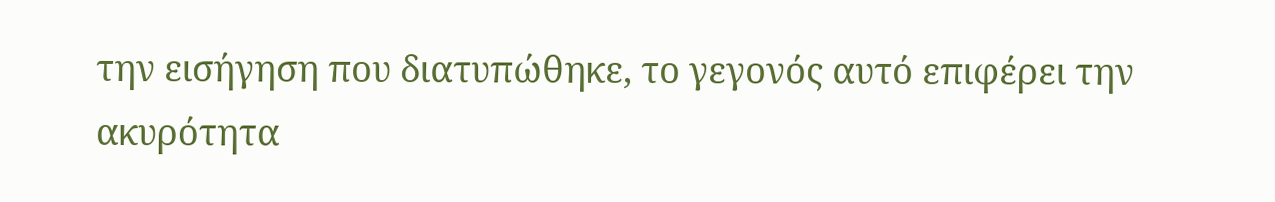την εισήγηση που διατυπώθηκε, το γεγονός αυτό επιφέρει την ακυρότητα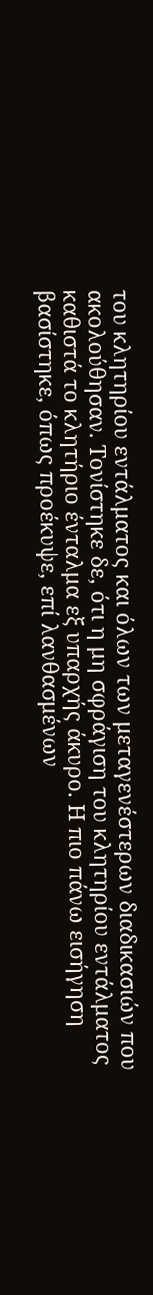του κλητηρίου εντάλματος και όλων των μεταγενέστερων διαδικασιών που ακολούθησαν. Τονίστηκε δε, ότι η μη σφράγιση του κλητηρίου εντάλματος καθιστά το κλητήριο ένταλμα εξ υπαρχής άκυρο. Η πιο πάνω εισήγηση βασίστηκε, όπως προέκυψε, επί λανθασμένων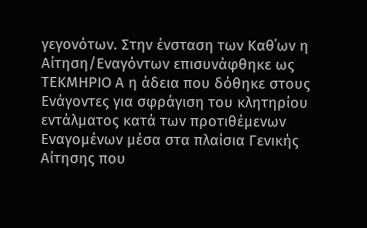γεγονότων. Στην ένσταση των Καθ΄ων η Αίτηση/Εναγόντων επισυνάφθηκε ως ΤΕΚΜΗΡΙΟ Α η άδεια που δόθηκε στους Ενάγοντες για σφράγιση του κλητηρίου εντάλματος κατά των προτιθέμενων Εναγομένων μέσα στα πλαίσια Γενικής Αίτησης που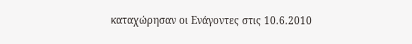καταχώρησαν οι Ενάγοντες στις 10.6.2010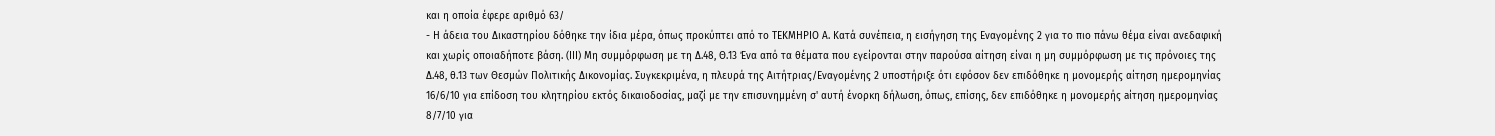και η οποία έφερε αριθμό 63/
- Η άδεια του Δικαστηρίου δόθηκε την ίδια μέρα, όπως προκύπτει από το ΤΕΚΜΗΡΙΟ Α. Κατά συνέπεια, η εισήγηση της Εναγομένης 2 για το πιο πάνω θέμα είναι ανεδαφική και χωρίς οποιαδήποτε βάση. (ΙΙΙ) Μη συμμόρφωση με τη Δ.48, Θ.13 Ένα από τα θέματα που εγείρονται στην παρούσα αίτηση είναι η μη συμμόρφωση με τις πρόνοιες της Δ.48, θ.13 των Θεσμών Πολιτικής Δικονομίας. Συγκεκριμένα, η πλευρά της Αιτήτριας/Εναγομένης 2 υποστήριξε ότι εφόσον δεν επιδόθηκε η μονομερής αίτηση ημερομηνίας 16/6/10 για επίδοση του κλητηρίου εκτός δικαιοδοσίας, μαζί με την επισυνημμένη σ' αυτή ένορκη δήλωση, όπως, επίσης, δεν επιδόθηκε η μονομερής aίτηση ημερομηνίας 8/7/10 για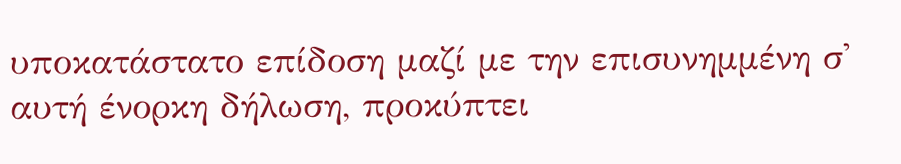υποκατάστατο επίδοση μαζί με την επισυνημμένη σ' αυτή ένορκη δήλωση, προκύπτει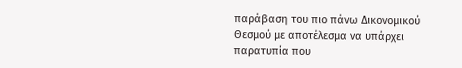παράβαση του πιο πάνω Δικονομικού Θεσμού με αποτέλεσμα να υπάρχει παρατυπία που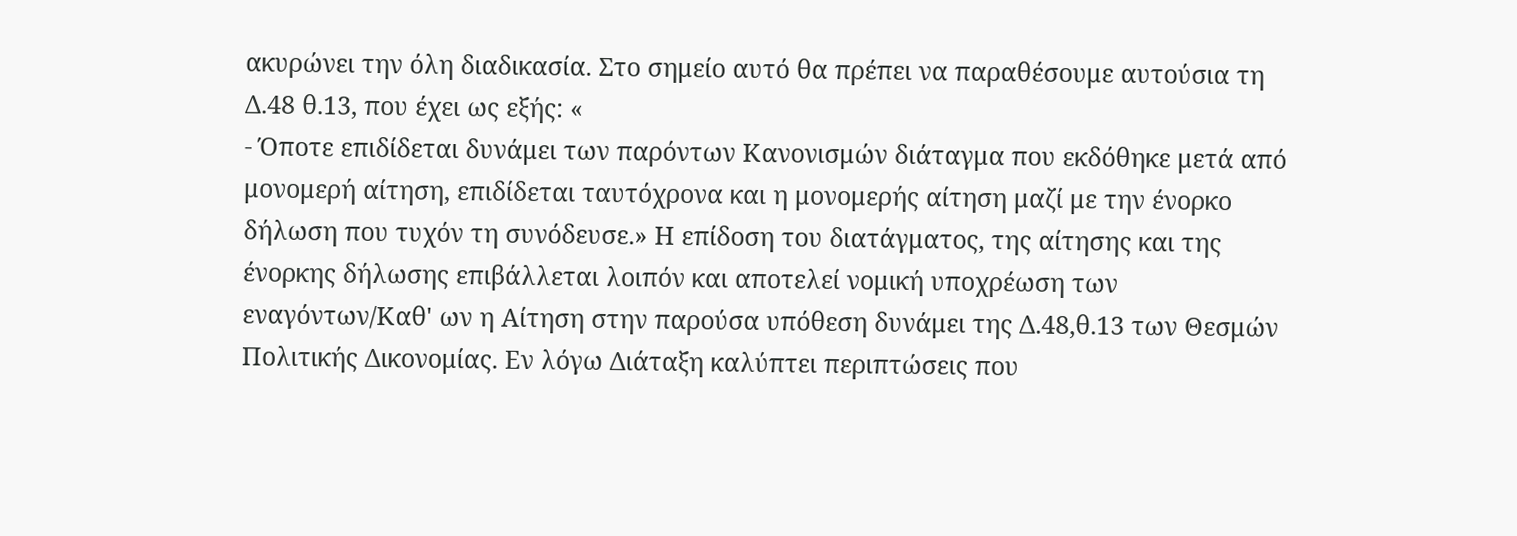ακυρώνει την όλη διαδικασία. Στο σημείο αυτό θα πρέπει να παραθέσουμε αυτούσια τη Δ.48 θ.13, που έχει ως εξής: «
- Όποτε επιδίδεται δυνάμει των παρόντων Κανονισμών διάταγμα που εκδόθηκε μετά από μονομερή αίτηση, επιδίδεται ταυτόχρονα και η μονομερής αίτηση μαζί με την ένορκο δήλωση που τυχόν τη συνόδευσε.» Η επίδοση του διατάγματος, της αίτησης και της ένορκης δήλωσης επιβάλλεται λοιπόν και αποτελεί νομική υποχρέωση των εναγόντων/Καθ' ων η Αίτηση στην παρούσα υπόθεση δυνάμει της Δ.48,θ.13 των Θεσμών Πολιτικής Δικονομίας. Εν λόγω Διάταξη καλύπτει περιπτώσεις που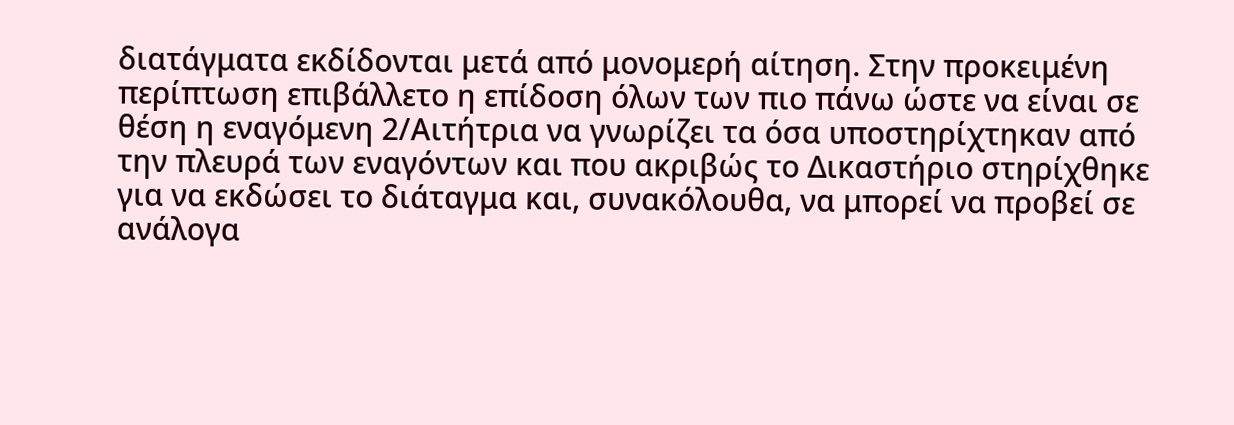διατάγματα εκδίδονται μετά από μονομερή αίτηση. Στην προκειμένη περίπτωση επιβάλλετο η επίδοση όλων των πιο πάνω ώστε να είναι σε θέση η εναγόμενη 2/Αιτήτρια να γνωρίζει τα όσα υποστηρίχτηκαν από την πλευρά των εναγόντων και που ακριβώς το Δικαστήριο στηρίχθηκε για να εκδώσει το διάταγμα και, συνακόλουθα, να μπορεί να προβεί σε ανάλογα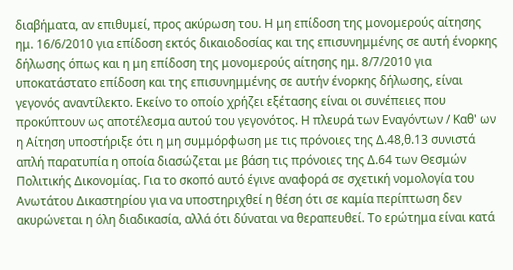διαβήματα, αν επιθυμεί, προς ακύρωση του. Η μη επίδοση της μονομερούς αίτησης ημ. 16/6/2010 για επίδοση εκτός δικαιοδοσίας και της επισυνημμένης σε αυτή ένορκης δήλωσης όπως και η μη επίδοση της μονομερούς αίτησης ημ. 8/7/2010 για υποκατάστατο επίδοση και της επισυνημμένης σε αυτήν ένορκης δήλωσης, είναι γεγονός αναντίλεκτο. Εκείνο το οποίο χρήζει εξέτασης είναι οι συνέπειες που προκύπτουν ως αποτέλεσμα αυτού του γεγονότος. Η πλευρά των Εναγόντων / Καθ' ων η Αίτηση υποστήριξε ότι η μη συμμόρφωση με τις πρόνοιες της Δ.48,θ.13 συνιστά απλή παρατυπία η οποία διασώζεται με βάση τις πρόνοιες της Δ.64 των Θεσμών Πολιτικής Δικονομίας. Για το σκοπό αυτό έγινε αναφορά σε σχετική νομολογία του Ανωτάτου Δικαστηρίου για να υποστηριχθεί η θέση ότι σε καμία περίπτωση δεν ακυρώνεται η όλη διαδικασία, αλλά ότι δύναται να θεραπευθεί. Το ερώτημα είναι κατά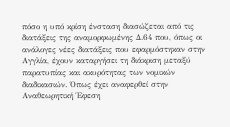πόσο η υπό κρίση ένσταση διασώζεται από τις διατάξεις της αναμορφωμένης Δ.64 που, όπως οι ανάλογες νέες διατάξεις που εφαρμόστηκαν στην Αγγλία, έχουν καταργήσει τη διάκριση μεταξύ παρατυπίας και ακυρότητας των νομικών διαδικασιών. Όπως έχει αναφερθεί στην Αναθεωρητική Έφεση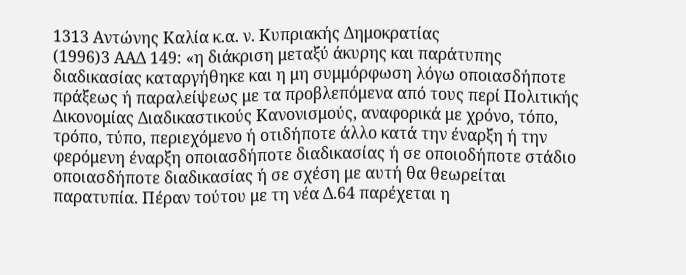1313 Αντώνης Καλία κ.α. ν. Κυπριακής Δημοκρατίας
(1996)3 ΑΑΔ 149: «η διάκριση μεταξύ άκυρης και παράτυπης διαδικασίας καταργήθηκε και η μη συμμόρφωση λόγω οποιασδήποτε πράξεως ή παραλείψεως με τα προβλεπόμενα από τους περί Πολιτικής Δικονομίας Διαδικαστικούς Κανονισμούς, αναφορικά με χρόνο, τόπο, τρόπο, τύπο, περιεχόμενο ή οτιδήποτε άλλο κατά την έναρξη ή την φερόμενη έναρξη οποιασδήποτε διαδικασίας ή σε οποιοδήποτε στάδιο οποιασδήποτε διαδικασίας ή σε σχέση με αυτή θα θεωρείται παρατυπία. Πέραν τούτου με τη νέα Δ.64 παρέχεται η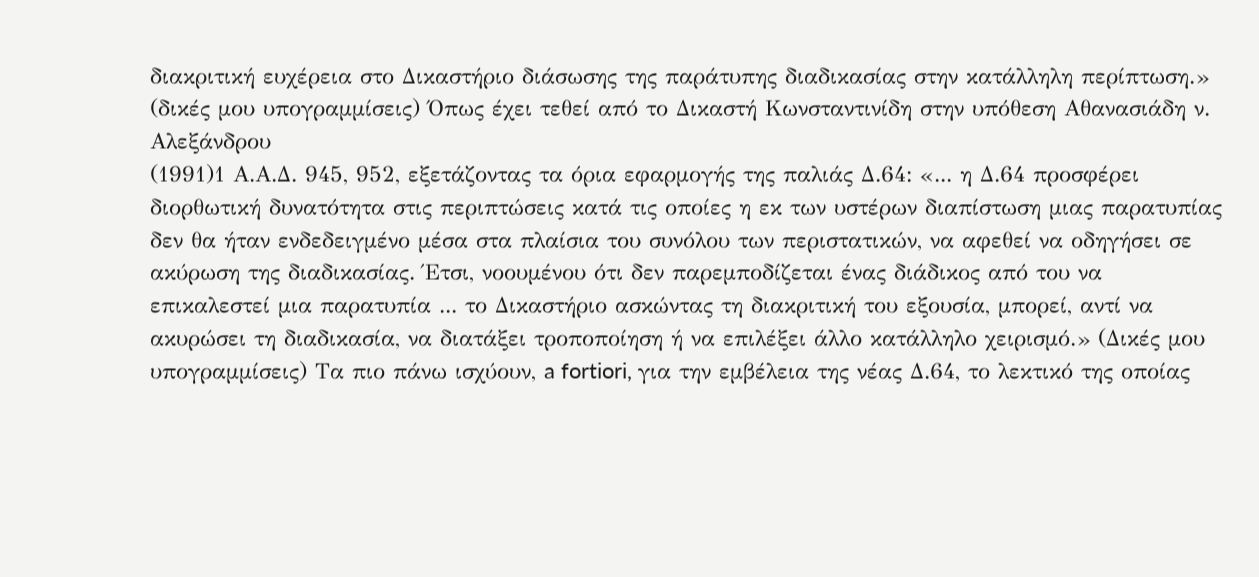διακριτική ευχέρεια στο Δικαστήριο διάσωσης της παράτυπης διαδικασίας στην κατάλληλη περίπτωση.» (δικές μου υπογραμμίσεις) Όπως έχει τεθεί από το Δικαστή Κωνσταντινίδη στην υπόθεση Αθανασιάδη ν. Αλεξάνδρου
(1991)1 Α.Α.Δ. 945, 952, εξετάζοντας τα όρια εφαρμογής της παλιάς Δ.64: «... η Δ.64 προσφέρει διορθωτική δυνατότητα στις περιπτώσεις κατά τις οποίες η εκ των υστέρων διαπίστωση μιας παρατυπίας δεν θα ήταν ενδεδειγμένο μέσα στα πλαίσια του συνόλου των περιστατικών, να αφεθεί να οδηγήσει σε ακύρωση της διαδικασίας. Έτσι, νοουμένου ότι δεν παρεμποδίζεται ένας διάδικος από του να επικαλεστεί μια παρατυπία ... το Δικαστήριο ασκώντας τη διακριτική του εξουσία, μπορεί, αντί να ακυρώσει τη διαδικασία, να διατάξει τροποποίηση ή να επιλέξει άλλο κατάλληλο χειρισμό.» (Δικές μου υπογραμμίσεις) Τα πιο πάνω ισχύουν, a fortiori, για την εμβέλεια της νέας Δ.64, το λεκτικό της οποίας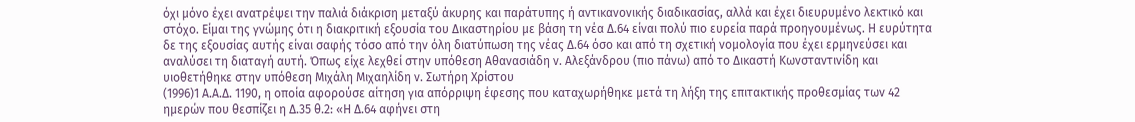όχι μόνο έχει ανατρέψει την παλιά διάκριση μεταξύ άκυρης και παράτυπης ή αντικανονικής διαδικασίας, αλλά και έχει διευρυμένο λεκτικό και στόχο. Είμαι της γνώμης ότι η διακριτική εξουσία του Δικαστηρίου με βάση τη νέα Δ.64 είναι πολύ πιο ευρεία παρά προηγουμένως. Η ευρύτητα δε της εξουσίας αυτής είναι σαφής τόσο από την όλη διατύπωση της νέας Δ.64 όσο και από τη σχετική νομολογία που έχει ερμηνεύσει και αναλύσει τη διαταγή αυτή. Όπως είχε λεχθεί στην υπόθεση Αθανασιάδη ν. Αλεξάνδρου (πιο πάνω) από το Δικαστή Κωνσταντινίδη και υιοθετήθηκε στην υπόθεση Μιχάλη Μιχαηλίδη ν. Σωτήρη Χρίστου
(1996)1 Α.Α.Δ. 1190, η οποία αφορούσε αίτηση για απόρριψη έφεσης που καταχωρήθηκε μετά τη λήξη της επιτακτικής προθεσμίας των 42 ημερών που θεσπίζει η Δ.35 θ.2: «Η Δ.64 αφήνει στη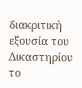διακριτική εξουσία του Δικαστηρίου το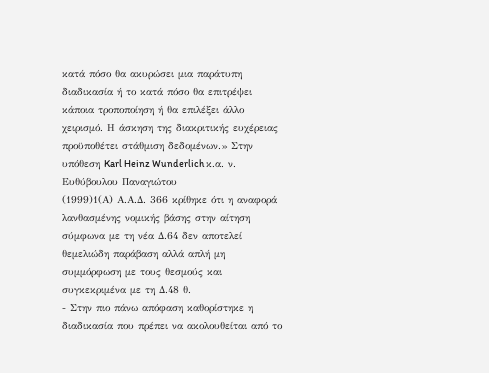κατά πόσο θα ακυρώσει μια παράτυπη διαδικασία ή το κατά πόσο θα επιτρέψει κάποια τροποποίηση ή θα επιλέξει άλλο χειρισμό. Η άσκηση της διακριτικής ευχέρειας προϋποθέτει στάθμιση δεδομένων.» Στην υπόθεση Karl Heinz Wunderlich κ.α. ν. Ευθύβουλου Παναγιώτου
(1999)1(Α) Α.Α.Δ. 366 κρίθηκε ότι η αναφορά λανθασμένης νομικής βάσης στην αίτηση σύμφωνα με τη νέα Δ.64 δεν αποτελεί θεμελιώδη παράβαση αλλά απλή μη συμμόρφωση με τους θεσμούς και συγκεκριμένα με τη Δ.48 θ.
- Στην πιο πάνω απόφαση καθορίστηκε η διαδικασία που πρέπει να ακολουθείται από το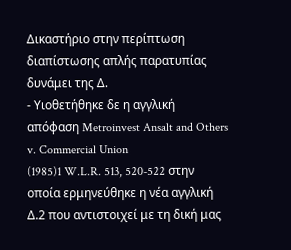Δικαστήριο στην περίπτωση διαπίστωσης απλής παρατυπίας δυνάμει της Δ.
- Υιοθετήθηκε δε η αγγλική απόφαση Metroinvest Ansalt and Others v. Commercial Union
(1985)1 W.L.R. 513, 520-522 στην οποία ερμηνεύθηκε η νέα αγγλική Δ.2 που αντιστοιχεί με τη δική μας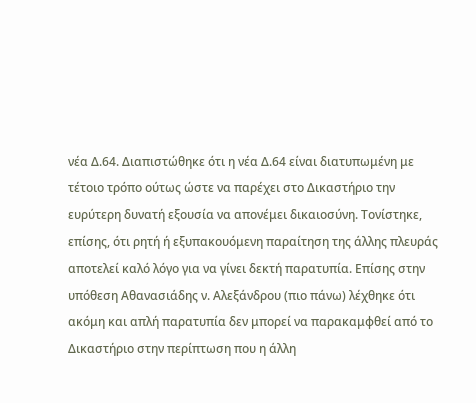νέα Δ.64. Διαπιστώθηκε ότι η νέα Δ.64 είναι διατυπωμένη με τέτοιο τρόπο ούτως ώστε να παρέχει στο Δικαστήριο την ευρύτερη δυνατή εξουσία να απονέμει δικαιοσύνη. Τονίστηκε, επίσης, ότι ρητή ή εξυπακουόμενη παραίτηση της άλλης πλευράς αποτελεί καλό λόγο για να γίνει δεκτή παρατυπία. Επίσης στην υπόθεση Αθανασιάδης ν. Αλεξάνδρου (πιο πάνω) λέχθηκε ότι ακόμη και απλή παρατυπία δεν μπορεί να παρακαμφθεί από το Δικαστήριο στην περίπτωση που η άλλη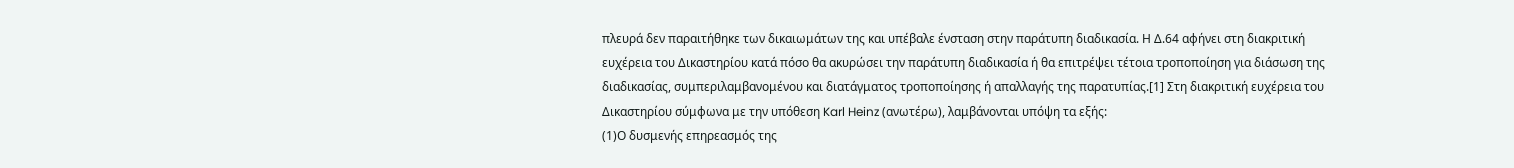πλευρά δεν παραιτήθηκε των δικαιωμάτων της και υπέβαλε ένσταση στην παράτυπη διαδικασία. Η Δ.64 αφήνει στη διακριτική ευχέρεια του Δικαστηρίου κατά πόσο θα ακυρώσει την παράτυπη διαδικασία ή θα επιτρέψει τέτοια τροποποίηση για διάσωση της διαδικασίας, συμπεριλαμβανομένου και διατάγματος τροποποίησης ή απαλλαγής της παρατυπίας.[1] Στη διακριτική ευχέρεια του Δικαστηρίου σύμφωνα με την υπόθεση Karl Heinz (ανωτέρω), λαμβάνονται υπόψη τα εξής:
(1)Ο δυσμενής επηρεασμός της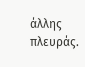άλλης πλευράς.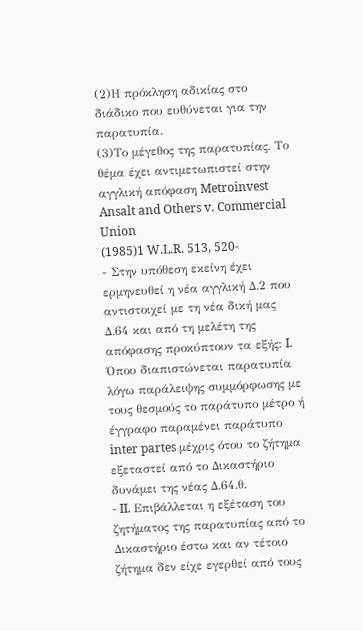(2)Η πρόκληση αδικίας στο διάδικο που ευθύνεται για την παρατυπία.
(3)Το μέγεθος της παρατυπίας. Το θέμα έχει αντιμετωπιστεί στην αγγλική απόφαση Metroinvest Ansalt and Others v. Commercial Union
(1985)1 W.L.R. 513, 520-
- Στην υπόθεση εκείνη έχει ερμηνευθεί η νέα αγγλική Δ.2 που αντιστοιχεί με τη νέα δική μας Δ.64 και από τη μελέτη της απόφασης προκύπτουν τα εξής: I. Όπου διαπιστώνεται παρατυπία λόγω παράλειψης συμμόρφωσης με τους θεσμούς το παράτυπο μέτρο ή έγγραφο παραμένει παράτυπο inter partes μέχρις ότου το ζήτημα εξεταστεί από το Δικαστήριο δυνάμει της νέας Δ.64.θ.
- II. Επιβάλλεται η εξέταση του ζητήματος της παρατυπίας από το Δικαστήριο έστω και αν τέτοιο ζήτημα δεν είχε εγερθεί από τους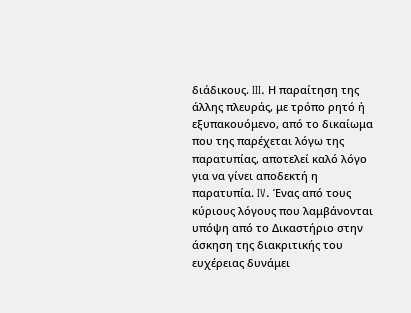διάδικους. III. Η παραίτηση της άλλης πλευράς, με τρόπο ρητό ή εξυπακουόμενο, από το δικαίωμα που της παρέχεται λόγω της παρατυπίας, αποτελεί καλό λόγο για να γίνει αποδεκτή η παρατυπία. IV. Ένας από τους κύριους λόγους που λαμβάνονται υπόψη από το Δικαστήριο στην άσκηση της διακριτικής του ευχέρειας δυνάμει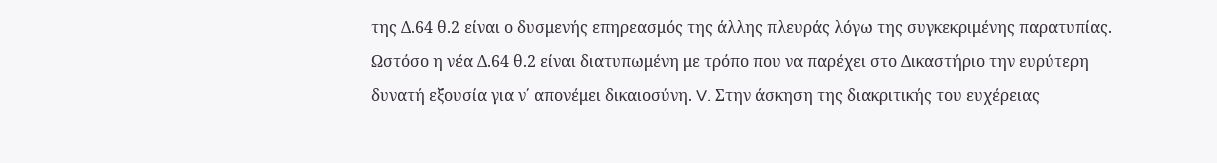της Δ.64 θ.2 είναι ο δυσμενής επηρεασμός της άλλης πλευράς λόγω της συγκεκριμένης παρατυπίας. Ωστόσο η νέα Δ.64 θ.2 είναι διατυπωμένη με τρόπο που να παρέχει στο Δικαστήριο την ευρύτερη δυνατή εξουσία για ν΄ απονέμει δικαιοσύνη. V. Στην άσκηση της διακριτικής του ευχέρειας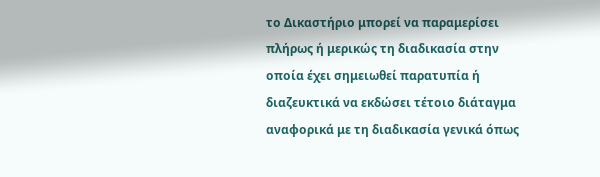το Δικαστήριο μπορεί να παραμερίσει πλήρως ή μερικώς τη διαδικασία στην οποία έχει σημειωθεί παρατυπία ή διαζευκτικά να εκδώσει τέτοιο διάταγμα αναφορικά με τη διαδικασία γενικά όπως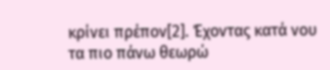κρίνει πρέπον[2]. Έχοντας κατά νου τα πιο πάνω θεωρώ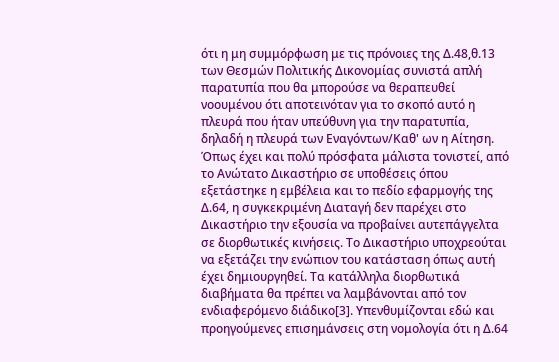ότι η μη συμμόρφωση με τις πρόνοιες της Δ.48,θ.13 των Θεσμών Πολιτικής Δικονομίας συνιστά απλή παρατυπία που θα μπορούσε να θεραπευθεί νοουμένου ότι αποτεινόταν για το σκοπό αυτό η πλευρά που ήταν υπεύθυνη για την παρατυπία, δηλαδή η πλευρά των Εναγόντων/Καθ' ων η Αίτηση. Όπως έχει και πολύ πρόσφατα μάλιστα τονιστεί, από το Ανώτατο Δικαστήριο σε υποθέσεις όπου εξετάστηκε η εμβέλεια και το πεδίο εφαρμογής της Δ.64, η συγκεκριμένη Διαταγή δεν παρέχει στο Δικαστήριο την εξουσία να προβαίνει αυτεπάγγελτα σε διορθωτικές κινήσεις. Το Δικαστήριο υποχρεούται να εξετάζει την ενώπιον του κατάσταση όπως αυτή έχει δημιουργηθεί. Τα κατάλληλα διορθωτικά διαβήματα θα πρέπει να λαμβάνονται από τον ενδιαφερόμενο διάδικο[3]. Υπενθυμίζονται εδώ και προηγούμενες επισημάνσεις στη νομολογία ότι η Δ.64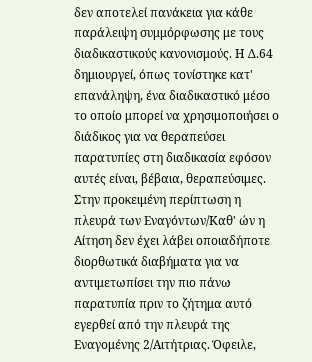δεν αποτελεί πανάκεια για κάθε παράλειψη συμμόρφωσης με τους διαδικαστικούς κανονισμούς. Η Δ.64 δημιουργεί, όπως τονίστηκε κατ' επανάληψη, ένα διαδικαστικό μέσο το οποίο μπορεί να χρησιμοποιήσει ο διάδικος για να θεραπεύσει παρατυπίες στη διαδικασία εφόσον αυτές είναι, βέβαια, θεραπεύσιμες. Στην προκειμένη περίπτωση η πλευρά των Εναγόντων/Καθ' ών η Αίτηση δεν έχει λάβει οποιαδήποτε διορθωτικά διαβήματα για να αντιμετωπίσει την πιο πάνω παρατυπία πριν το ζήτημα αυτό εγερθεί από την πλευρά της Εναγομένης 2/Αιτήτριας. Όφειλε,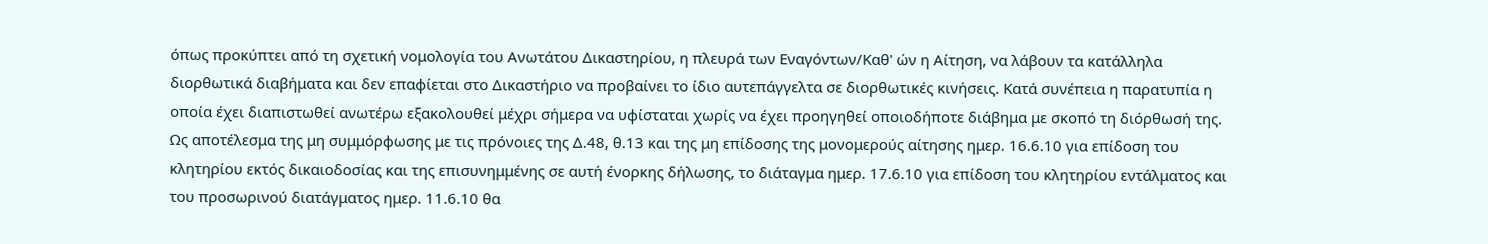όπως προκύπτει από τη σχετική νομολογία του Ανωτάτου Δικαστηρίου, η πλευρά των Εναγόντων/Καθ' ών η Αίτηση, να λάβουν τα κατάλληλα διορθωτικά διαβήματα και δεν επαφίεται στο Δικαστήριο να προβαίνει το ίδιο αυτεπάγγελτα σε διορθωτικές κινήσεις. Κατά συνέπεια η παρατυπία η οποία έχει διαπιστωθεί ανωτέρω εξακολουθεί μέχρι σήμερα να υφίσταται χωρίς να έχει προηγηθεί οποιοδήποτε διάβημα με σκοπό τη διόρθωσή της. Ως αποτέλεσμα της μη συμμόρφωσης με τις πρόνοιες της Δ.48, θ.13 και της μη επίδοσης της μονομερούς αίτησης ημερ. 16.6.10 για επίδοση του κλητηρίου εκτός δικαιοδοσίας και της επισυνημμένης σε αυτή ένορκης δήλωσης, το διάταγμα ημερ. 17.6.10 για επίδοση του κλητηρίου εντάλματος και του προσωρινού διατάγματος ημερ. 11.6.10 θα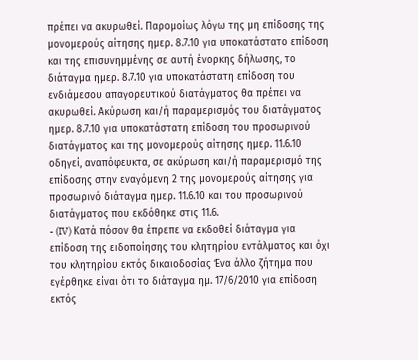πρέπει να ακυρωθεί. Παρομοίως λόγω της μη επίδοσης της μονομερούς αίτησης ημερ. 8.7.10 για υποκατάστατο επίδοση και της επισυνημμένης σε αυτή ένορκης δήλωσης, το διάταγμα ημερ. 8.7.10 για υποκατάστατη επίδοση του ενδιάμεσου απαγορευτικού διατάγματος θα πρέπει να ακυρωθεί. Ακύρωση και/ή παραμερισμός του διατάγματος ημερ. 8.7.10 για υποκατάστατη επίδοση του προσωρινού διατάγματος και της μονομερούς αίτησης ημερ. 11.6.10 οδηγεί, αναπόφευκτα, σε ακύρωση και/ή παραμερισμό της επίδοσης στην εναγόμενη 2 της μονομερούς αίτησης για προσωρινό διάταγμα ημερ. 11.6.10 και του προσωρινού διατάγματος που εκδόθηκε στις 11.6.
- (IV) Κατά πόσον θα έπρεπε να εκδοθεί διάταγμα για επίδοση της ειδοποίησης του κλητηρίου εντάλματος και όχι του κλητηρίου εκτός δικαιοδοσίας Ένα άλλο ζήτημα που εγέρθηκε είναι ότι το διάταγμα ημ. 17/6/2010 για επίδοση εκτός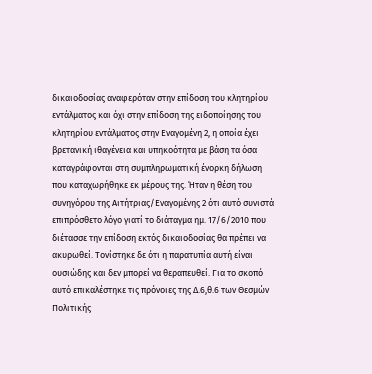δικαιοδοσίας αναφερόταν στην επίδοση του κλητηρίου εντάλματος και όχι στην επίδοση της ειδοποίησης του κλητηρίου εντάλματος στην Εναγομένη 2, η οποία έχει βρετανική ιθαγένεια και υπηκοότητα με βάση τα όσα καταγράφονται στη συμπληρωματική ένορκη δήλωση που καταχωρήθηκε εκ μέρους της. Ήταν η θέση του συνηγόρου της Αιτήτριας/Εναγομένης 2 ότι αυτό συνιστά επιπρόσθετο λόγο γιατί το διάταγμα ημ. 17/6/2010 που διέτασσε την επίδοση εκτός δικαιοδοσίας θα πρέπει να ακυρωθεί. Τονίστηκε δε ότι η παρατυπία αυτή είναι ουσιώδης και δεν μπορεί να θεραπευθεί. Για το σκοπό αυτό επικαλέστηκε τις πρόνοιες της Δ.6,θ.6 των Θεσμών Πολιτικής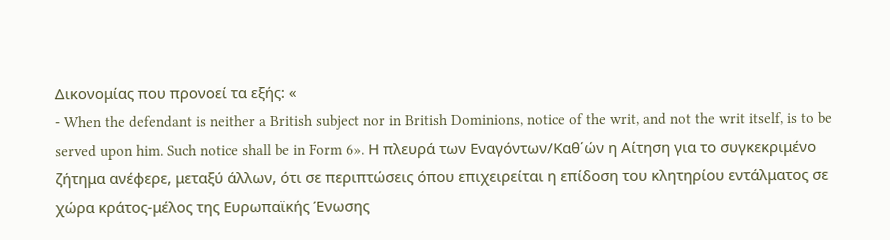Δικονομίας που προνοεί τα εξής: «
- When the defendant is neither a British subject nor in British Dominions, notice of the writ, and not the writ itself, is to be served upon him. Such notice shall be in Form 6». Η πλευρά των Εναγόντων/Καθ΄ών η Αίτηση για το συγκεκριμένο ζήτημα ανέφερε, μεταξύ άλλων, ότι σε περιπτώσεις όπου επιχειρείται η επίδοση του κλητηρίου εντάλματος σε χώρα κράτος-μέλος της Ευρωπαϊκής Ένωσης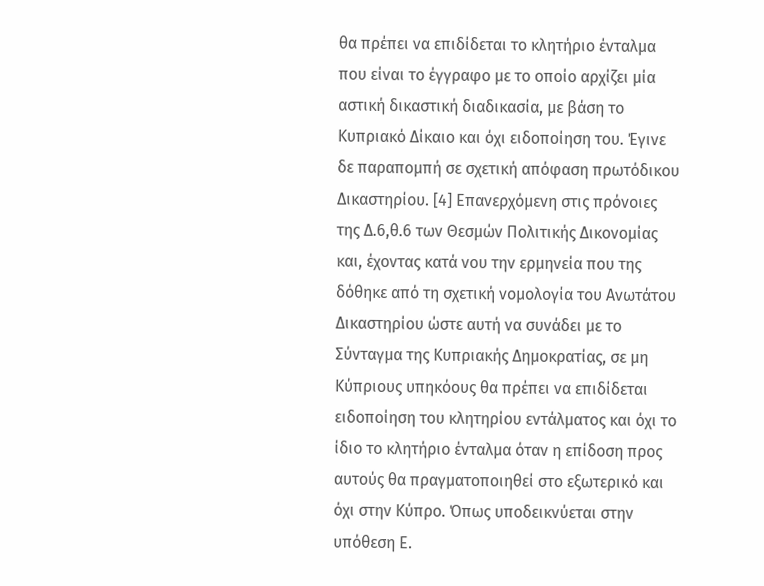θα πρέπει να επιδίδεται το κλητήριο ένταλμα που είναι το έγγραφο με το οποίο αρχίζει μία αστική δικαστική διαδικασία, με βάση το Κυπριακό Δίκαιο και όχι ειδοποίηση του. Έγινε δε παραπομπή σε σχετική απόφαση πρωτόδικου Δικαστηρίου. [4] Επανερχόμενη στις πρόνοιες της Δ.6,θ.6 των Θεσμών Πολιτικής Δικονομίας και, έχοντας κατά νου την ερμηνεία που της δόθηκε από τη σχετική νομολογία του Ανωτάτου Δικαστηρίου ώστε αυτή να συνάδει με το Σύνταγμα της Κυπριακής Δημοκρατίας, σε μη Κύπριους υπηκόους θα πρέπει να επιδίδεται ειδοποίηση του κλητηρίου εντάλματος και όχι το ίδιο το κλητήριο ένταλμα όταν η επίδοση προς αυτούς θα πραγματοποιηθεί στο εξωτερικό και όχι στην Κύπρο. Όπως υποδεικνύεται στην υπόθεση E.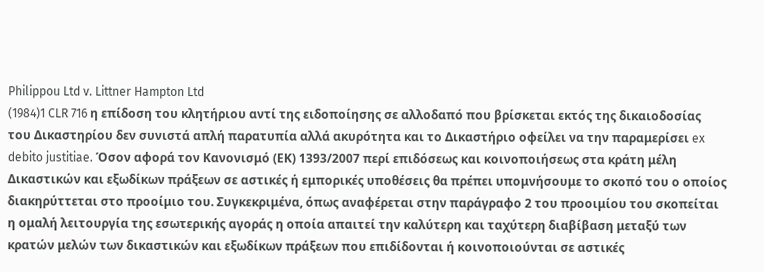Philippou Ltd v. Littner Hampton Ltd
(1984)1 CLR 716 η επίδοση του κλητήριου αντί της ειδοποίησης σε αλλοδαπό που βρίσκεται εκτός της δικαιοδοσίας του Δικαστηρίου δεν συνιστά απλή παρατυπία αλλά ακυρότητα και το Δικαστήριο οφείλει να την παραμερίσει ex debito justitiae. Όσον αφορά τον Κανονισμό (ΕΚ) 1393/2007 περί επιδόσεως και κοινοποιήσεως στα κράτη μέλη Δικαστικών και εξωδίκων πράξεων σε αστικές ή εμπορικές υποθέσεις θα πρέπει υπομνήσουμε το σκοπό του ο οποίος διακηρύττεται στο προοίμιο του. Συγκεκριμένα, όπως αναφέρεται στην παράγραφο 2 του προοιμίου του σκοπείται η ομαλή λειτουργία της εσωτερικής αγοράς η οποία απαιτεί την καλύτερη και ταχύτερη διαβίβαση μεταξύ των κρατών μελών των δικαστικών και εξωδίκων πράξεων που επιδίδονται ή κοινοποιούνται σε αστικές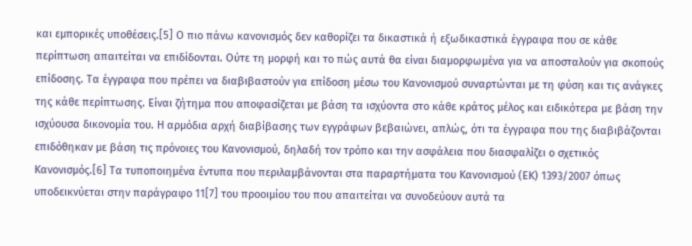και εμπορικές υποθέσεις.[5] Ο πιο πάνω κανονισμός δεν καθορίζει τα δικαστικά ή εξωδικαστικά έγγραφα που σε κάθε περίπτωση απαιτείται να επιδίδονται. Ούτε τη μορφή και το πώς αυτά θα είναι διαμορφωμένα για να αποσταλούν για σκοπούς επίδοσης. Τα έγγραφα που πρέπει να διαβιβαστούν για επίδοση μέσω του Κανονισμού συναρτώνται με τη φύση και τις ανάγκες της κάθε περίπτωσης. Είναι ζήτημα που αποφασίζεται με βάση τα ισχύοντα στο κάθε κράτος μέλος και ειδικότερα με βάση την ισχύουσα δικονομία του. Η αρμόδια αρχή διαβίβασης των εγγράφων βεβαιώνει, απλώς, ότι τα έγγραφα που της διαβιβάζονται επιδόθηκαν με βάση τις πρόνοιες του Κανονισμού, δηλαδή τον τρόπο και την ασφάλεια που διασφαλίζει ο σχετικός Κανονισμός.[6] Τα τυποποιημένα έντυπα που περιλαμβάνονται στα παραρτήματα του Κανονισμού (ΕΚ) 1393/2007 όπως υποδεικνύεται στην παράγραφο 11[7] του προοιμίου του που απαιτείται να συνοδεύουν αυτά τα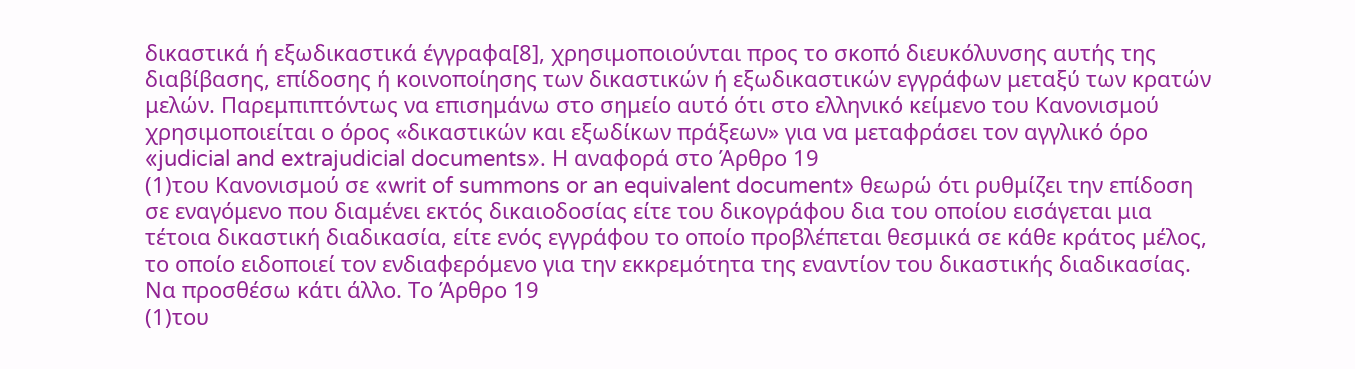δικαστικά ή εξωδικαστικά έγγραφα[8], χρησιμοποιούνται προς το σκοπό διευκόλυνσης αυτής της διαβίβασης, επίδοσης ή κοινοποίησης των δικαστικών ή εξωδικαστικών εγγράφων μεταξύ των κρατών μελών. Παρεμπιπτόντως να επισημάνω στο σημείο αυτό ότι στο ελληνικό κείμενο του Κανονισμού χρησιμοποιείται ο όρος «δικαστικών και εξωδίκων πράξεων» για να μεταφράσει τον αγγλικό όρο «judicial and extrajudicial documents». Η αναφορά στο Άρθρο 19
(1)του Κανονισμού σε «writ of summons or an equivalent document» θεωρώ ότι ρυθμίζει την επίδοση σε εναγόμενο που διαμένει εκτός δικαιοδοσίας είτε του δικογράφου δια του οποίου εισάγεται μια τέτοια δικαστική διαδικασία, είτε ενός εγγράφου το οποίο προβλέπεται θεσμικά σε κάθε κράτος μέλος, το οποίο ειδοποιεί τον ενδιαφερόμενο για την εκκρεμότητα της εναντίον του δικαστικής διαδικασίας. Να προσθέσω κάτι άλλο. Το Άρθρο 19
(1)του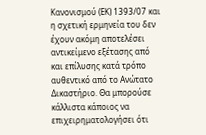Κανονισμού (ΕΚ) 1393/07 και η σχετική ερμηνεία του δεν έχουν ακόμη αποτελέσει αντικείμενο εξέτασης από και επίλυσης κατά τρόπο αυθεντικό από το Ανώτατο Δικαστήριο. Θα μπορούσε κάλλιστα κάποιος να επιχειρηματολογήσει ότι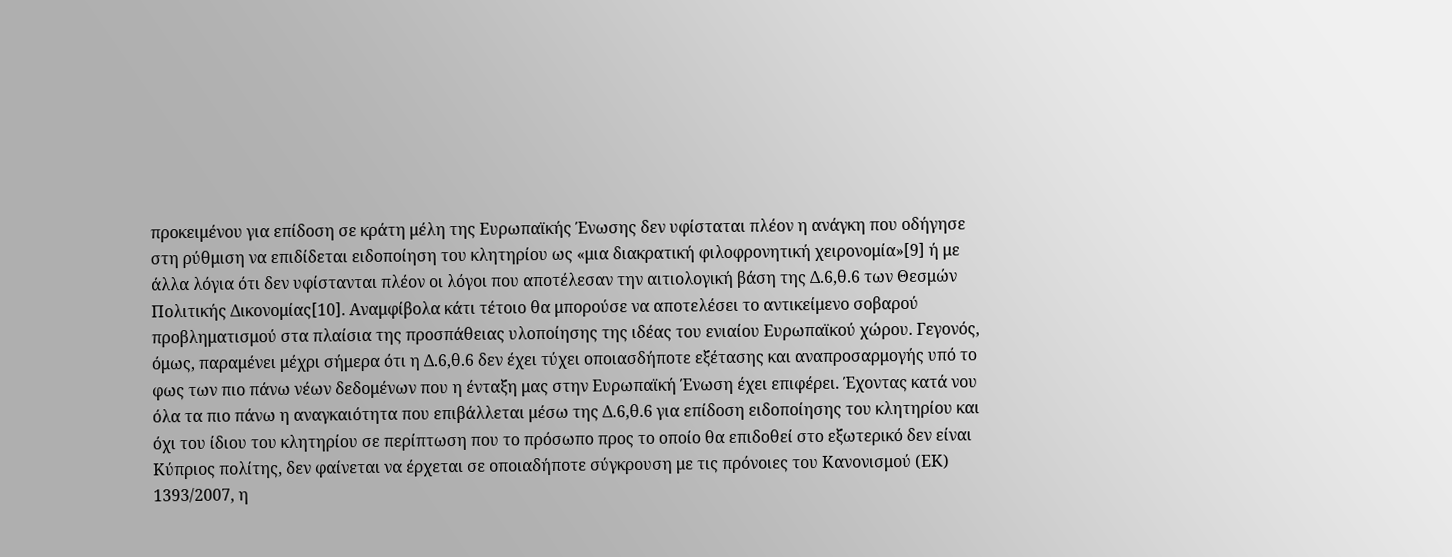προκειμένου για επίδοση σε κράτη μέλη της Ευρωπαϊκής Ένωσης δεν υφίσταται πλέον η ανάγκη που οδήγησε στη ρύθμιση να επιδίδεται ειδοποίηση του κλητηρίου ως «μια διακρατική φιλοφρονητική χειρονομία»[9] ή με άλλα λόγια ότι δεν υφίστανται πλέον οι λόγοι που αποτέλεσαν την αιτιολογική βάση της Δ.6,θ.6 των Θεσμών Πολιτικής Δικονομίας[10]. Αναμφίβολα κάτι τέτοιο θα μπορούσε να αποτελέσει το αντικείμενο σοβαρού προβληματισμού στα πλαίσια της προσπάθειας υλοποίησης της ιδέας του ενιαίου Ευρωπαϊκού χώρου. Γεγονός, όμως, παραμένει μέχρι σήμερα ότι η Δ.6,θ.6 δεν έχει τύχει οποιασδήποτε εξέτασης και αναπροσαρμογής υπό το φως των πιο πάνω νέων δεδομένων που η ένταξη μας στην Ευρωπαϊκή Ένωση έχει επιφέρει. Έχοντας κατά νου όλα τα πιο πάνω η αναγκαιότητα που επιβάλλεται μέσω της Δ.6,θ.6 για επίδοση ειδοποίησης του κλητηρίου και όχι του ίδιου του κλητηρίου σε περίπτωση που το πρόσωπο προς το οποίο θα επιδοθεί στο εξωτερικό δεν είναι Κύπριος πολίτης, δεν φαίνεται να έρχεται σε οποιαδήποτε σύγκρουση με τις πρόνοιες του Κανονισμού (ΕΚ) 1393/2007, η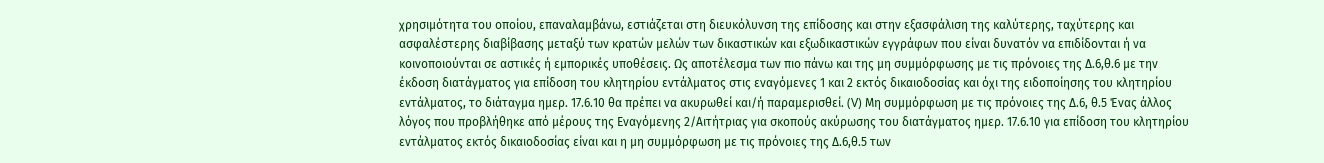χρησιμότητα του οποίου, επαναλαμβάνω, εστιάζεται στη διευκόλυνση της επίδοσης και στην εξασφάλιση της καλύτερης, ταχύτερης και ασφαλέστερης διαβίβασης μεταξύ των κρατών μελών των δικαστικών και εξωδικαστικών εγγράφων που είναι δυνατόν να επιδίδονται ή να κοινοποιούνται σε αστικές ή εμπορικές υποθέσεις. Ως αποτέλεσμα των πιο πάνω και της μη συμμόρφωσης με τις πρόνοιες της Δ.6,θ.6 με την έκδοση διατάγματος για επίδοση του κλητηρίου εντάλματος στις εναγόμενες 1 και 2 εκτός δικαιοδοσίας και όχι της ειδοποίησης του κλητηρίου εντάλματος, το διάταγμα ημερ. 17.6.10 θα πρέπει να ακυρωθεί και/ή παραμερισθεί. (V) Μη συμμόρφωση με τις πρόνοιες της Δ.6, θ.5 Ένας άλλος λόγος που προβλήθηκε από μέρους της Εναγόμενης 2/Αιτήτριας για σκοπούς ακύρωσης του διατάγματος ημερ. 17.6.10 για επίδοση του κλητηρίου εντάλματος εκτός δικαιοδοσίας είναι και η μη συμμόρφωση με τις πρόνοιες της Δ.6,θ.5 των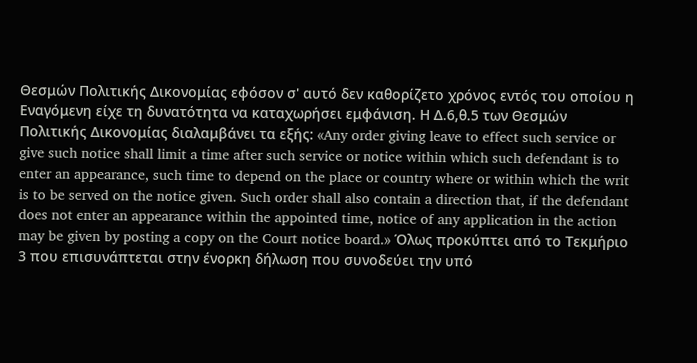Θεσμών Πολιτικής Δικονομίας εφόσον σ' αυτό δεν καθορίζετο χρόνος εντός του οποίου η Εναγόμενη είχε τη δυνατότητα να καταχωρήσει εμφάνιση. Η Δ.6,θ.5 των Θεσμών Πολιτικής Δικονομίας διαλαμβάνει τα εξής: «Any order giving leave to effect such service or give such notice shall limit a time after such service or notice within which such defendant is to enter an appearance, such time to depend on the place or country where or within which the writ is to be served on the notice given. Such order shall also contain a direction that, if the defendant does not enter an appearance within the appointed time, notice of any application in the action may be given by posting a copy on the Court notice board.» Όλως προκύπτει από το Τεκμήριο 3 που επισυνάπτεται στην ένορκη δήλωση που συνοδεύει την υπό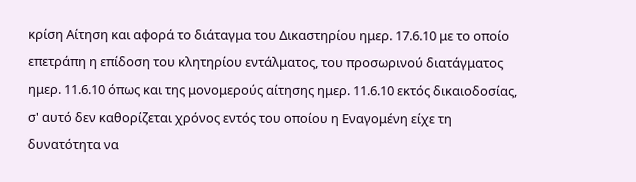κρίση Αίτηση και αφορά το διάταγμα του Δικαστηρίου ημερ. 17.6.10 με το οποίο επετράπη η επίδοση του κλητηρίου εντάλματος, του προσωρινού διατάγματος ημερ. 11.6.10 όπως και της μονομερούς αίτησης ημερ. 11.6.10 εκτός δικαιοδοσίας, σ' αυτό δεν καθορίζεται χρόνος εντός του οποίου η Εναγομένη είχε τη δυνατότητα να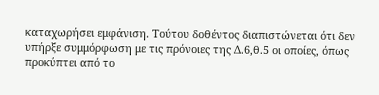καταχωρήσει εμφάνιση. Τούτου δοθέντος διαπιστώνεται ότι δεν υπήρξε συμμόρφωση με τις πρόνοιες της Δ.6,θ.5 οι οποίες, όπως προκύπτει από το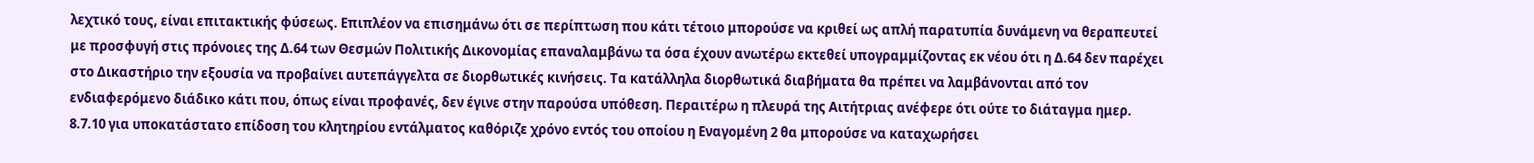λεχτικό τους, είναι επιτακτικής φύσεως. Επιπλέον να επισημάνω ότι σε περίπτωση που κάτι τέτοιο μπορούσε να κριθεί ως απλή παρατυπία δυνάμενη να θεραπευτεί με προσφυγή στις πρόνοιες της Δ.64 των Θεσμών Πολιτικής Δικονομίας επαναλαμβάνω τα όσα έχουν ανωτέρω εκτεθεί υπογραμμίζοντας εκ νέου ότι η Δ.64 δεν παρέχει στο Δικαστήριο την εξουσία να προβαίνει αυτεπάγγελτα σε διορθωτικές κινήσεις. Τα κατάλληλα διορθωτικά διαβήματα θα πρέπει να λαμβάνονται από τον ενδιαφερόμενο διάδικο κάτι που, όπως είναι προφανές, δεν έγινε στην παρούσα υπόθεση. Περαιτέρω η πλευρά της Αιτήτριας ανέφερε ότι ούτε το διάταγμα ημερ. 8.7.10 για υποκατάστατο επίδοση του κλητηρίου εντάλματος καθόριζε χρόνο εντός του οποίου η Εναγομένη 2 θα μπορούσε να καταχωρήσει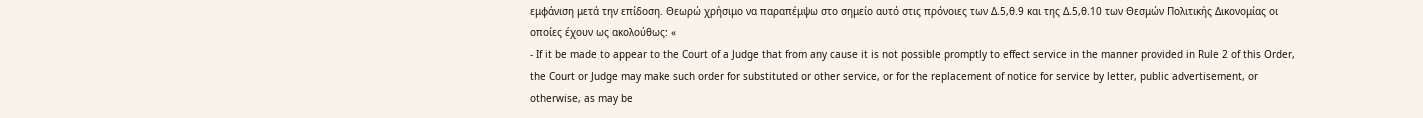εμφάνιση μετά την επίδοση. Θεωρώ χρήσιμο να παραπέμψω στο σημείο αυτό στις πρόνοιες των Δ.5,θ.9 και της Δ.5,θ.10 των Θεσμών Πολιτικής Δικονομίας οι οποίες έχουν ως ακολούθως: «
- If it be made to appear to the Court of a Judge that from any cause it is not possible promptly to effect service in the manner provided in Rule 2 of this Order, the Court or Judge may make such order for substituted or other service, or for the replacement of notice for service by letter, public advertisement, or otherwise, as may be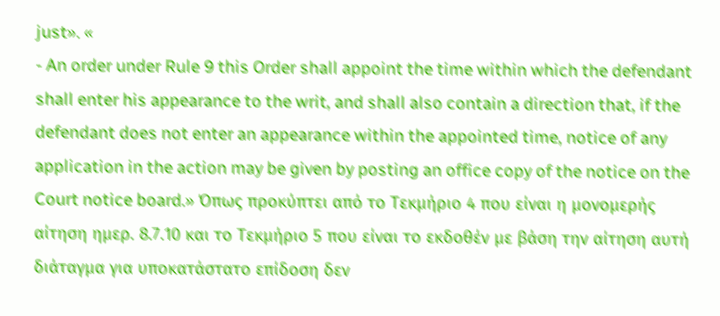just». «
- An order under Rule 9 this Order shall appoint the time within which the defendant shall enter his appearance to the writ, and shall also contain a direction that, if the defendant does not enter an appearance within the appointed time, notice of any application in the action may be given by posting an office copy of the notice on the Court notice board.» Όπως προκύπτει από το Τεκμήριο 4 που είναι η μονομερής αίτηση ημερ. 8.7.10 και το Τεκμήριο 5 που είναι το εκδοθέν με βάση την αίτηση αυτή διάταγμα για υποκατάστατο επίδοση δεν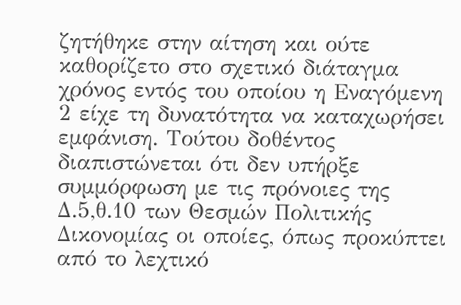ζητήθηκε στην αίτηση και ούτε καθορίζετο στο σχετικό διάταγμα χρόνος εντός του οποίου η Εναγόμενη 2 είχε τη δυνατότητα να καταχωρήσει εμφάνιση. Τούτου δοθέντος διαπιστώνεται ότι δεν υπήρξε συμμόρφωση με τις πρόνοιες της Δ.5,θ.10 των Θεσμών Πολιτικής Δικονομίας οι οποίες, όπως προκύπτει από το λεχτικό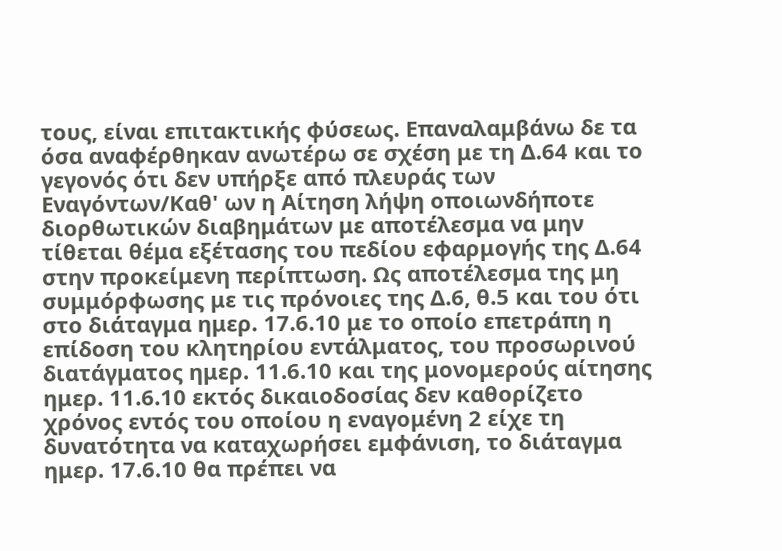τους, είναι επιτακτικής φύσεως. Επαναλαμβάνω δε τα όσα αναφέρθηκαν ανωτέρω σε σχέση με τη Δ.64 και το γεγονός ότι δεν υπήρξε από πλευράς των Εναγόντων/Καθ' ων η Αίτηση λήψη οποιωνδήποτε διορθωτικών διαβημάτων με αποτέλεσμα να μην τίθεται θέμα εξέτασης του πεδίου εφαρμογής της Δ.64 στην προκείμενη περίπτωση. Ως αποτέλεσμα της μη συμμόρφωσης με τις πρόνοιες της Δ.6, θ.5 και του ότι στο διάταγμα ημερ. 17.6.10 με το οποίο επετράπη η επίδοση του κλητηρίου εντάλματος, του προσωρινού διατάγματος ημερ. 11.6.10 και της μονομερούς αίτησης ημερ. 11.6.10 εκτός δικαιοδοσίας δεν καθορίζετο χρόνος εντός του οποίου η εναγομένη 2 είχε τη δυνατότητα να καταχωρήσει εμφάνιση, το διάταγμα ημερ. 17.6.10 θα πρέπει να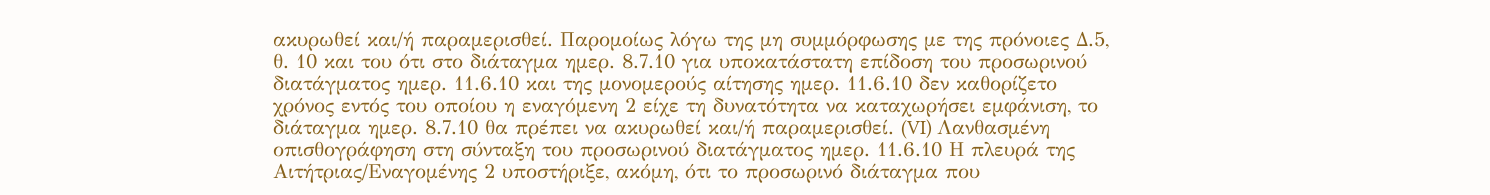ακυρωθεί και/ή παραμερισθεί. Παρομοίως λόγω της μη συμμόρφωσης με της πρόνοιες Δ.5, θ. 10 και του ότι στο διάταγμα ημερ. 8.7.10 για υποκατάστατη επίδοση του προσωρινού διατάγματος ημερ. 11.6.10 και της μονομερούς αίτησης ημερ. 11.6.10 δεν καθορίζετο χρόνος εντός του οποίου η εναγόμενη 2 είχε τη δυνατότητα να καταχωρήσει εμφάνιση, το διάταγμα ημερ. 8.7.10 θα πρέπει να ακυρωθεί και/ή παραμερισθεί. (VI) Λανθασμένη οπισθογράφηση στη σύνταξη του προσωρινού διατάγματος ημερ. 11.6.10 Η πλευρά της Αιτήτριας/Εναγομένης 2 υποστήριξε, ακόμη, ότι το προσωρινό διάταγμα που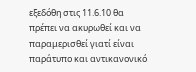εξεδόθη στις 11.6.10 θα πρέπει να ακυρωθεί και να παραμερισθεί γιατί είναι παράτυπο και αντικανονικό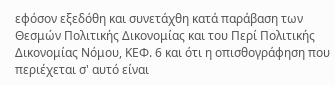εφόσον εξεδόθη και συνετάχθη κατά παράβαση των Θεσμών Πολιτικής Δικονομίας και του Περί Πολιτικής Δικονομίας Νόμου, ΚΕΦ. 6 και ότι η οπισθογράφηση που περιέχεται σ' αυτό είναι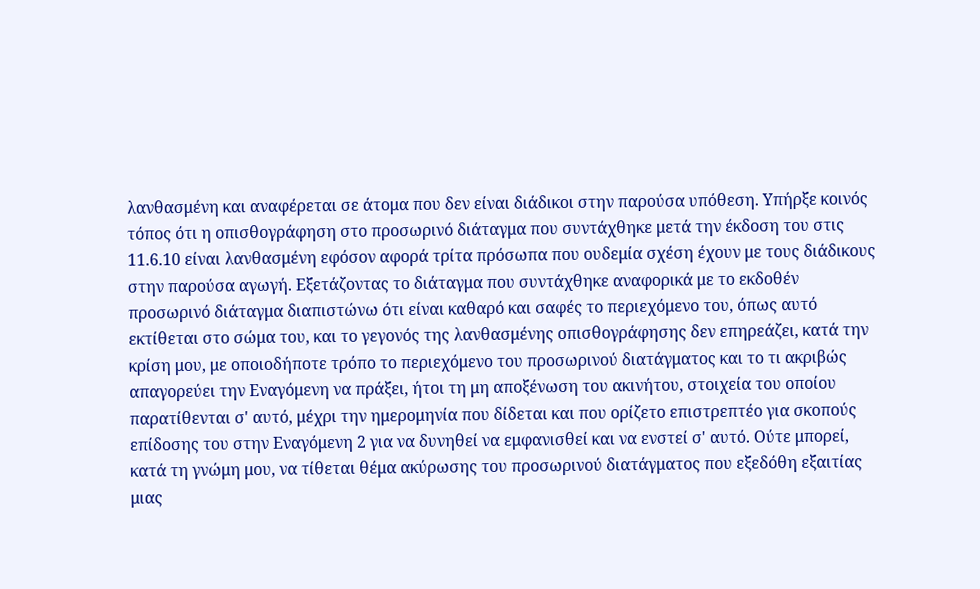λανθασμένη και αναφέρεται σε άτομα που δεν είναι διάδικοι στην παρούσα υπόθεση. Υπήρξε κοινός τόπος ότι η οπισθογράφηση στο προσωρινό διάταγμα που συντάχθηκε μετά την έκδοση του στις 11.6.10 είναι λανθασμένη εφόσον αφορά τρίτα πρόσωπα που ουδεμία σχέση έχουν με τους διάδικους στην παρούσα αγωγή. Εξετάζοντας το διάταγμα που συντάχθηκε αναφορικά με το εκδοθέν προσωρινό διάταγμα διαπιστώνω ότι είναι καθαρό και σαφές το περιεχόμενο του, όπως αυτό εκτίθεται στο σώμα του, και το γεγονός της λανθασμένης οπισθογράφησης δεν επηρεάζει, κατά την κρίση μου, με οποιοδήποτε τρόπο το περιεχόμενο του προσωρινού διατάγματος και το τι ακριβώς απαγορεύει την Εναγόμενη να πράξει, ήτοι τη μη αποξένωση του ακινήτου, στοιχεία του οποίου παρατίθενται σ' αυτό, μέχρι την ημερομηνία που δίδεται και που ορίζετο επιστρεπτέο για σκοπούς επίδοσης του στην Εναγόμενη 2 για να δυνηθεί να εμφανισθεί και να ενστεί σ' αυτό. Ούτε μπορεί, κατά τη γνώμη μου, να τίθεται θέμα ακύρωσης του προσωρινού διατάγματος που εξεδόθη εξαιτίας μιας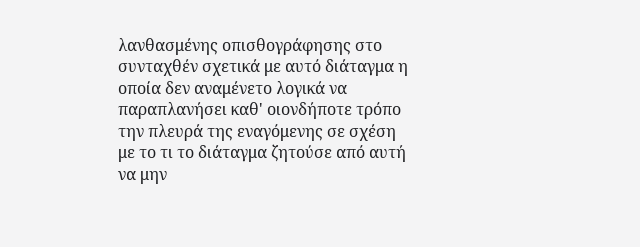λανθασμένης οπισθογράφησης στο συνταχθέν σχετικά με αυτό διάταγμα η οποία δεν αναμένετο λογικά να παραπλανήσει καθ' οιονδήποτε τρόπο την πλευρά της εναγόμενης σε σχέση με το τι το διάταγμα ζητούσε από αυτή να μην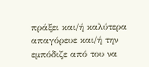πράξει και/ή καλύτερα απαγόρευε και/ή την εμπόδιζε από του να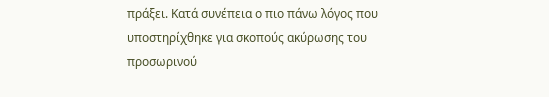πράξει. Κατά συνέπεια ο πιο πάνω λόγος που υποστηρίχθηκε για σκοπούς ακύρωσης του προσωρινού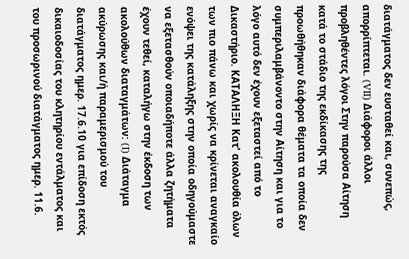διατάγματος δεν ευσταθεί και, συνεπώς, απορρίπτεται. (VII) Διάφοροι άλλοι προβληθέντες λόγοι Στην παρούσα Αίτηση κατά το στάδιο της εκδίκασης της προωθήθηκαν διάφορα θέματα τα οποία δεν συμπεριλαμβάνοντο στην Αίτηση και για το λόγο αυτό δεν έχουν εξεταστεί από το Δικαστήριο. ΚΑΤΑΛΗΞΗ Κατ' ακολουθία όλων των πιο πάνω και χωρίς να κρίνεται αναγκαίο ενόψει της κατάληξης στην οποία οδηγούμαστε να εξετασθούν οποιαδήποτε άλλα ζητήματα έχουν τεθεί, καταλήγω στην έκδοση των ακολούθων διαταγμάτων: (I) Διάταγμα ακύρωσης και/ή παραμερισμού του διατάγματος ημερ. 17.6.10 για επίδοση εκτός δικαιοδοσίας του κλητηρίου εντάλματος και του προσωρινού διατάγματος ημερ. 11.6.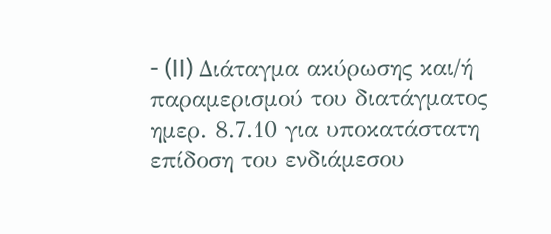- (II) Διάταγμα ακύρωσης και/ή παραμερισμού του διατάγματος ημερ. 8.7.10 για υποκατάστατη επίδοση του ενδιάμεσου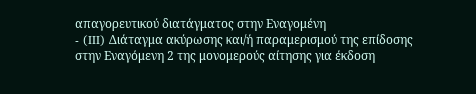απαγορευτικού διατάγματος στην Εναγομένη
- (III) Διάταγμα ακύρωσης και/ή παραμερισμού της επίδοσης στην Εναγόμενη 2 της μονομερούς αίτησης για έκδοση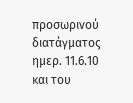προσωρινού διατάγματος ημερ. 11.6.10 και του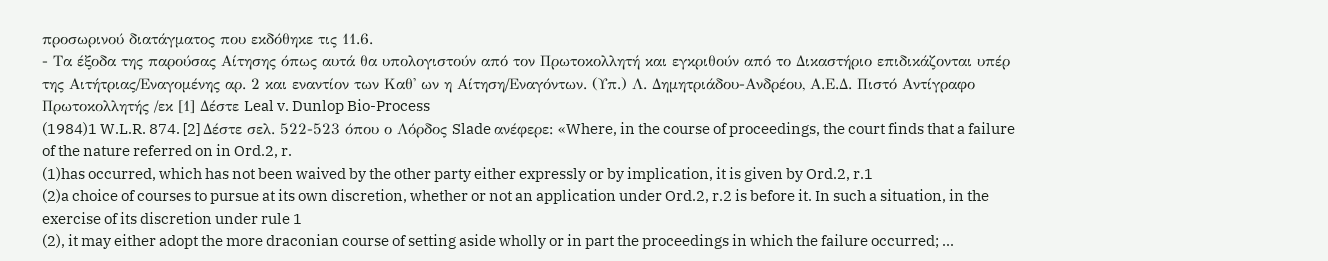προσωρινού διατάγματος που εκδόθηκε τις 11.6.
- Τα έξοδα της παρούσας Αίτησης όπως αυτά θα υπολογιστούν από τον Πρωτοκολλητή και εγκριθούν από το Δικαστήριο επιδικάζονται υπέρ της Αιτήτριας/Εναγομένης αρ. 2 και εναντίον των Καθ' ων η Αίτηση/Εναγόντων. (Υπ.) Λ. Δημητριάδου-Ανδρέου, Α.Ε.Δ. Πιστό Αντίγραφο Πρωτοκολλητής /εκ [1] Δέστε Leal v. Dunlop Bio-Process
(1984)1 W.L.R. 874. [2] Δέστε σελ. 522-523 όπου ο Λόρδος Slade ανέφερε: «Where, in the course of proceedings, the court finds that a failure of the nature referred on in Ord.2, r.
(1)has occurred, which has not been waived by the other party either expressly or by implication, it is given by Ord.2, r.1
(2)a choice of courses to pursue at its own discretion, whether or not an application under Ord.2, r.2 is before it. In such a situation, in the exercise of its discretion under rule 1
(2), it may either adopt the more draconian course of setting aside wholly or in part the proceedings in which the failure occurred; ...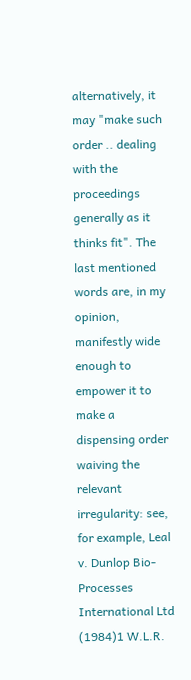alternatively, it may "make such order .. dealing with the proceedings generally as it thinks fit". The last mentioned words are, in my opinion, manifestly wide enough to empower it to make a dispensing order waiving the relevant irregularity: see, for example, Leal v. Dunlop Bio-Processes International Ltd
(1984)1 W.L.R.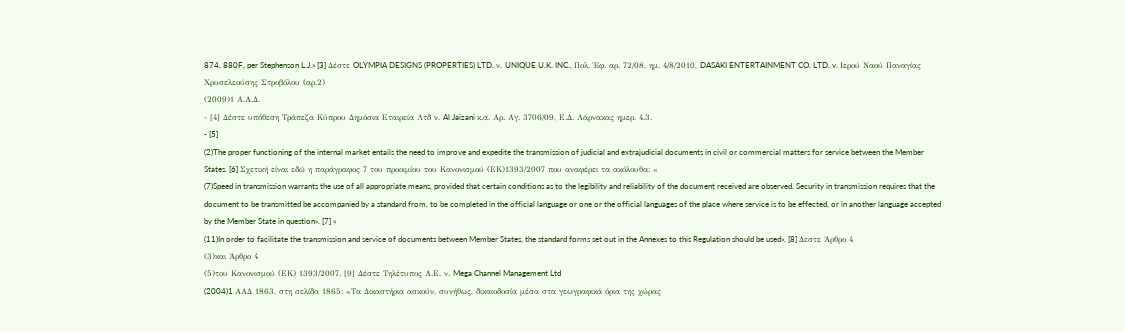874, 880F, per Stephenson L.J.» [3] Δέστε OLYMPIA DESIGNS (PROPERTIES) LTD. ν. UNIQUE U.K. INC., Πολ. Έφ. αρ. 72/08, ημ. 4/8/2010, DASAKI ENTERTAINMENT CO. LTD. v. Ιερού Ναού Παναγίας Χρυσελεούσης Στροβόλου (αρ.2)
(2009)1 Α.Α.Δ.
- [4] Δέστε υπόθεση Τράπεζα Κύπρου Δημόσια Εταιρεία Λτδ ν. Al Jaizani κ.α. Αρ. Αγ. 3706/09, Ε.Δ. Λάρνακας ημερ. 4.3.
- [5]
(2)The proper functioning of the internal market entails the need to improve and expedite the transmission of judicial and extrajudicial documents in civil or commercial matters for service between the Member States. [6] Σχετική είναι εδώ η παράγραφος 7 του προοιμίου του Κανονισμού (ΕΚ)1393/2007 που αναφέρει τα ακόλουθα: «
(7)Speed in transmission warrants the use of all appropriate means, provided that certain conditions as to the legibility and reliability of the document received are observed. Security in transmission requires that the document to be transmitted be accompanied by a standard from, to be completed in the official language or one or the official languages of the place where service is to be effected, or in another language accepted by the Member State in question». [7] «
(11)In order to facilitate the transmission and service of documents between Member States, the standard forms set out in the Annexes to this Regulation should be used». [8] Δεστε Άρθρο 4
(3)και Άρθρο 4
(5)του Κανονισμού (ΕΚ) 1393/2007. [9] Δέστε Τηλέτυπος Α.Ε. ν. Mega Channel Management Ltd
(2004)1 AAΔ 1863, στη σελίδα 1865: «Τα Δικαστήρια ασκούν, συνήθως, δικαιοδοσία μέσα στα γεωγραφικά όρια της χώρας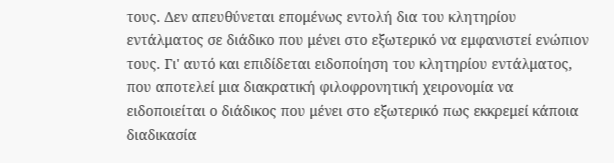τους. Δεν απευθύνεται επομένως εντολή δια του κλητηρίου εντάλματος σε διάδικο που μένει στο εξωτερικό να εμφανιστεί ενώπιον τους. Γι' αυτό και επιδίδεται ειδοποίηση του κλητηρίου εντάλματος, που αποτελεί μια διακρατική φιλοφρονητική χειρονομία να ειδοποιείται ο διάδικος που μένει στο εξωτερικό πως εκκρεμεί κάποια διαδικασία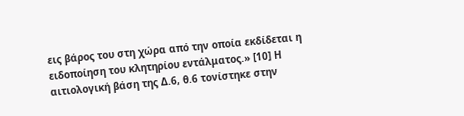εις βάρος του στη χώρα από την οποία εκδίδεται η ειδοποίηση του κλητηρίου εντάλματος.» [10] Η αιτιολογική βάση της Δ.6, θ.6 τονίστηκε στην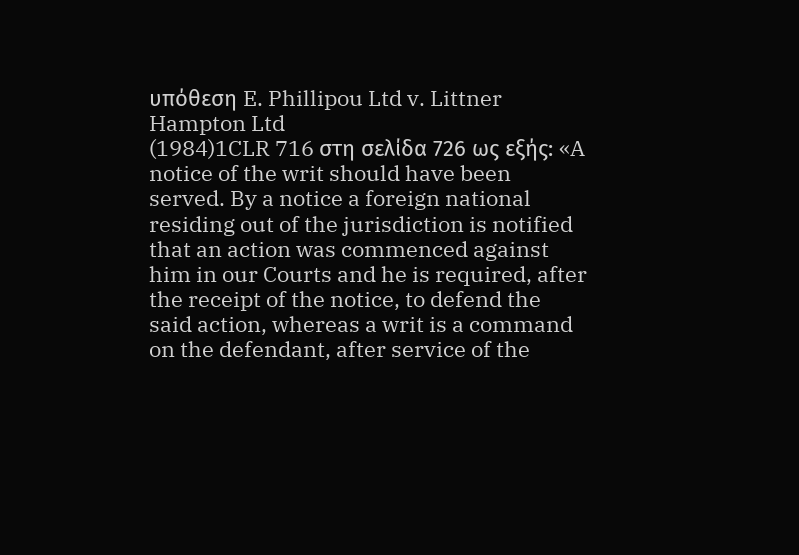υπόθεση E. Phillipou Ltd v. Littner Hampton Ltd
(1984)1CLR 716 στη σελίδα 726 ως εξής: «A notice of the writ should have been served. By a notice a foreign national residing out of the jurisdiction is notified that an action was commenced against him in our Courts and he is required, after the receipt of the notice, to defend the said action, whereas a writ is a command on the defendant, after service of the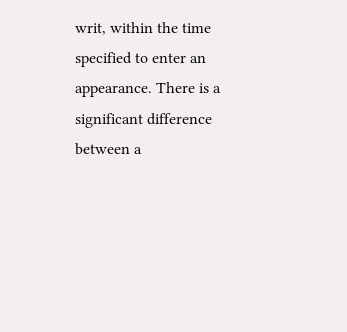writ, within the time specified to enter an appearance. There is a significant difference between a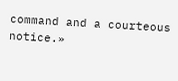command and a courteous notice.»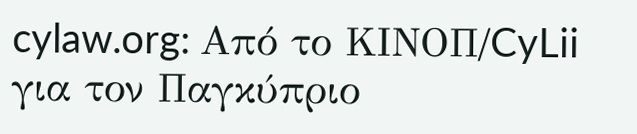cylaw.org: Από το ΚΙΝOΠ/CyLii για τον Παγκύπριο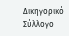Δικηγορικό Σύλλογο